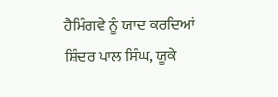ਹੈਮਿੰਗਵੇ ਨੂੰ ਯਾਦ ਕਰਦਿਆਂ
ਸ਼ਿੰਦਰ ਪਾਲ ਸਿੰਘ, ਯੂਕੇ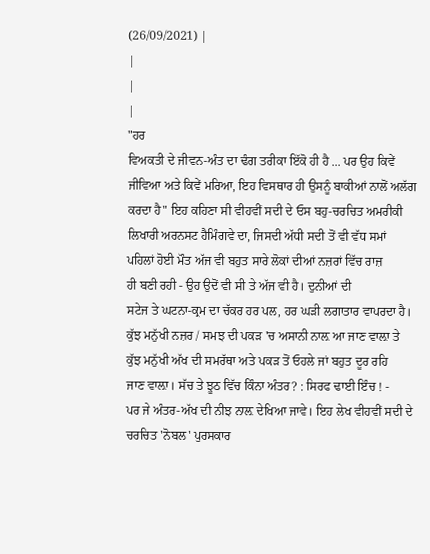(26/09/2021) |
|
|
|
"ਹਰ
ਵਿਅਕਤੀ ਦੇ ਜੀਵਨ-ਅੰਤ ਦਾ ਢੰਗ ਤਰੀਕਾ ਇੱਕੋ ਹੀ ਹੈ ... ਪਰ ਉਹ ਕਿਵੇਂ
ਜੀਵਿਆ ਅਤੇ ਕਿਵੇਂ ਮਰਿਆ, ਇਹ ਵਿਸਥਾਰ ਹੀ ਉਸਨੂੰ ਬਾਕੀਆਂ ਨਾਲੋਂ ਅਲੱਗ
ਕਰਦਾ ਹੈ" ਇਹ ਕਹਿਣਾ ਸੀ ਵੀਹਵੀਂ ਸਦੀ ਦੇ ਓਸ ਬਹੁ-ਚਰਚਿਤ ਅਮਰੀਕੀ
ਲਿਖਾਰੀ ਅਰਨਸਟ ਹੈਮਿੰਗਵੇ ਦਾ, ਜਿਸਦੀ ਅੱਧੀ ਸਦੀ ਤੋਂ ਵੀ ਵੱਧ ਸਮਾਂ
ਪਹਿਲਾਂ ਹੋਈ ਮੌਤ ਅੱਜ ਵੀ ਬਹੁਤ ਸਾਰੇ ਲੋਕਾਂ ਦੀਆਂ ਨਜ਼ਰਾਂ ਵਿੱਚ ਰਾਜ਼
ਹੀ ਬਣੀ ਰਹੀ - ਉਹ ਉਦੋਂ ਵੀ ਸੀ ਤੇ ਅੱਜ ਵੀ ਹੈ। ਦੁਨੀਆਂ ਦੀ
ਸਟੇਜ ਤੇ ਘਟਨਾ-ਕ੍ਰਮ ਦਾ ਚੱਕਰ ਹਰ ਪਲ, ਹਰ ਘੜੀ ਲਗਾਤਾਰ ਵਾਪਰਦਾ ਹੈ।
ਕੁੱਝ ਮਨੁੱਖੀ ਨਜ਼ਰ / ਸਮਝ ਦੀ ਪਕੜ 'ਚ ਅਸਾਨੀ ਨਾਲ਼ ਆ ਜਾਣ ਵਾਲ਼ਾ ਤੇ
ਕੁੱਝ ਮਨੁੱਖੀ ਅੱਖ ਦੀ ਸਮਰੱਥਾ ਅਤੇ ਪਕੜ ਤੋਂ ਓਹਲੇ ਜਾਂ ਬਹੁਤ ਦੂਰ ਰਹਿ
ਜਾਣ ਵਾਲ਼ਾ। ਸੱਚ ਤੇ ਝੂਠ ਵਿੱਚ ਕਿੰਨਾ ਅੰਤਰ? : ਸਿਰਫ ਢਾਈ ਇੰਚ ! -
ਪਰ ਜੇ ਅੰਤਰ-ਅੱਖ ਦੀ ਨੀਝ ਨਾਲ਼ ਦੇਖਿਆ ਜਾਵੇ। ਇਹ ਲੇਖ ਵੀਹਵੀਂ ਸਦੀ ਦੇ
ਚਰਚਿਤ 'ਨੋਬਲ' ਪੁਰਸਕਾਰ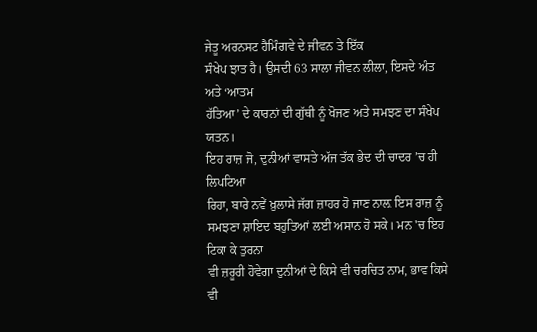ਜੇਤੂ ਅਰਨਸਟ ਹੈਮਿੰਗਵੇ ਦੇ ਜੀਵਨ ਤੇ ਇੱਕ
ਸੰਖੇਪ ਝਾਤ ਹੈ। ਉਸਦੀ 63 ਸਾਲਾ ਜੀਵਨ ਲੀਲਾ, ਇਸਦੇ ਅੰਤ ਅਤੇ ‘ਆਤਮ
ਹੱਤਿਆ’ ਦੇ ਕਾਰਨਾਂ ਦੀ ਗੁੱਥੀ ਨੂੰ ਖੋਜਣ ਅਤੇ ਸਮਝਣ ਦਾ ਸੰਖੇਪ ਯਤਨ।
ਇਹ ਰਾਜ਼ ਜੋ, ਦੁਨੀਆਂ ਵਾਸਤੇ ਅੱਜ ਤੱਕ ਭੇਦ ਦੀ ਚਾਦਰ ’ਚ ਹੀ ਲਿਪਟਿਆ
ਰਿਹਾ, ਬਾਰੇ ਨਵੇਂ ਖ਼ੁਲਾਸੇ ਜੱਗ ਜ਼ਾਹਰ ਹੋ ਜਾਣ ਨਾਲ਼ ਇਸ ਰਾਜ਼ ਨੂੰ
ਸਮਝਣਾ ਸ਼ਾਇਦ ਬਹੁਤਿਆਂ ਲਈ ਅਸਾਨ ਹੋ ਸਕੇ। ਮਨ 'ਚ ਇਹ ਟਿਕਾ ਕੇ ਤੁਰਨਾ
ਵੀ ਜ਼ਰੂਰੀ ਹੋਵੇਗਾ ਦੁਨੀਆਂ ਦੇ ਕਿਸੇ ਵੀ ਚਰਚਿਤ ਨਾਮ, ਭਾਵ ਕਿਸੇ ਵੀ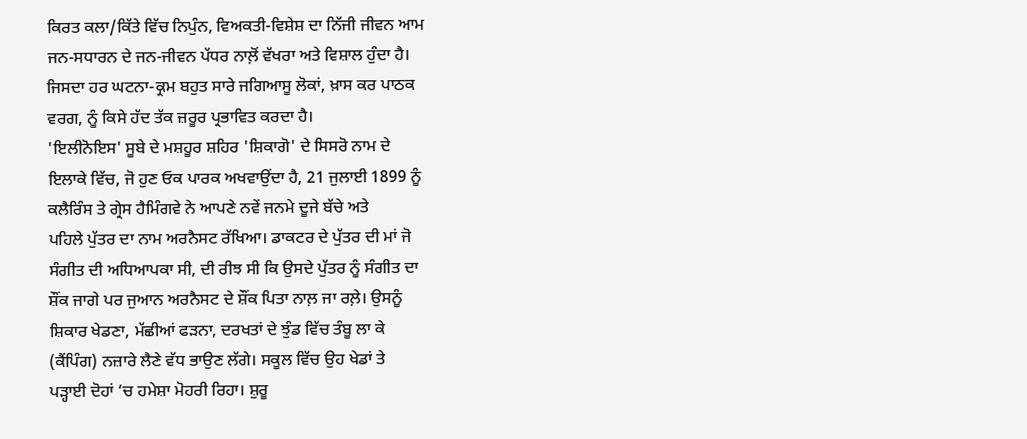ਕਿਰਤ ਕਲਾ/ਕਿੱਤੇ ਵਿੱਚ ਨਿਪੁੰਨ, ਵਿਅਕਤੀ-ਵਿਸ਼ੇਸ਼ ਦਾ ਨਿੱਜੀ ਜੀਵਨ ਆਮ
ਜਨ-ਸਧਾਰਨ ਦੇ ਜਨ-ਜੀਵਨ ਪੱਧਰ ਨਾਲ਼ੋਂ ਵੱਖਰਾ ਅਤੇ ਵਿਸ਼ਾਲ ਹੁੰਦਾ ਹੈ।
ਜਿਸਦਾ ਹਰ ਘਟਨਾ-ਕ੍ਰਮ ਬਹੁਤ ਸਾਰੇ ਜਗਿਆਸੂ ਲੋਕਾਂ, ਖ਼ਾਸ ਕਰ ਪਾਠਕ
ਵਰਗ, ਨੂੰ ਕਿਸੇ ਹੱਦ ਤੱਕ ਜ਼ਰੂਰ ਪ੍ਰਭਾਵਿਤ ਕਰਦਾ ਹੈ।
'ਇਲੀਨੋਇਸ' ਸੂਬੇ ਦੇ ਮਸ਼ਹੂਰ ਸ਼ਹਿਰ 'ਸ਼ਿਕਾਗੋ' ਦੇ ਸਿਸਰੋ ਨਾਮ ਦੇ
ਇਲਾਕੇ ਵਿੱਚ, ਜੋ ਹੁਣ ਓਕ ਪਾਰਕ ਅਖਵਾਉਂਦਾ ਹੈ, 21 ਜੁਲਾਈ 1899 ਨੂੰ
ਕਲੈਰਿੰਸ ਤੇ ਗ੍ਰੇਸ ਹੈਮਿੰਗਵੇ ਨੇ ਆਪਣੇ ਨਵੇਂ ਜਨਮੇ ਦੂਜੇ ਬੱਚੇ ਅਤੇ
ਪਹਿਲੇ ਪੁੱਤਰ ਦਾ ਨਾਮ ਅਰਨੈਸਟ ਰੱਖਿਆ। ਡਾਕਟਰ ਦੇ ਪੁੱਤਰ ਦੀ ਮਾਂ ਜੋ
ਸੰਗੀਤ ਦੀ ਅਧਿਆਪਕਾ ਸੀ, ਦੀ ਰੀਝ ਸੀ ਕਿ ਉਸਦੇ ਪੁੱਤਰ ਨੂੰ ਸੰਗੀਤ ਦਾ
ਸ਼ੌਂਕ ਜਾਗੇ ਪਰ ਜੁਆਨ ਅਰਨੈਸਟ ਦੇ ਸ਼ੌਂਕ ਪਿਤਾ ਨਾਲ਼ ਜਾ ਰਲ਼ੇ। ਉਸਨੂੰ
ਸ਼ਿਕਾਰ ਖੇਡਣਾ, ਮੱਛੀਆਂ ਫੜਨਾ, ਦਰਖਤਾਂ ਦੇ ਝੁੰਡ ਵਿੱਚ ਤੰਬੂ ਲਾ ਕੇ
(ਕੈਂਪਿੰਗ) ਨਜ਼ਾਰੇ ਲੈਣੇ ਵੱਧ ਭਾਉਣ ਲੱਗੇ। ਸਕੂਲ ਵਿੱਚ ਉਹ ਖੇਡਾਂ ਤੇ
ਪੜ੍ਹਾਈ ਦੋਹਾਂ ‘ਚ ਹਮੇਸ਼ਾ ਮੋਹਰੀ ਰਿਹਾ। ਸ਼ੁਰੂ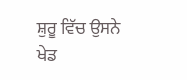ਸ਼ੁਰੂ ਵਿੱਚ ਉਸਨੇ
ਖੇਡ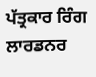ਪੱਤ੍ਰਕਾਰ ਰਿੰਗ ਲਾਰਡਨਰ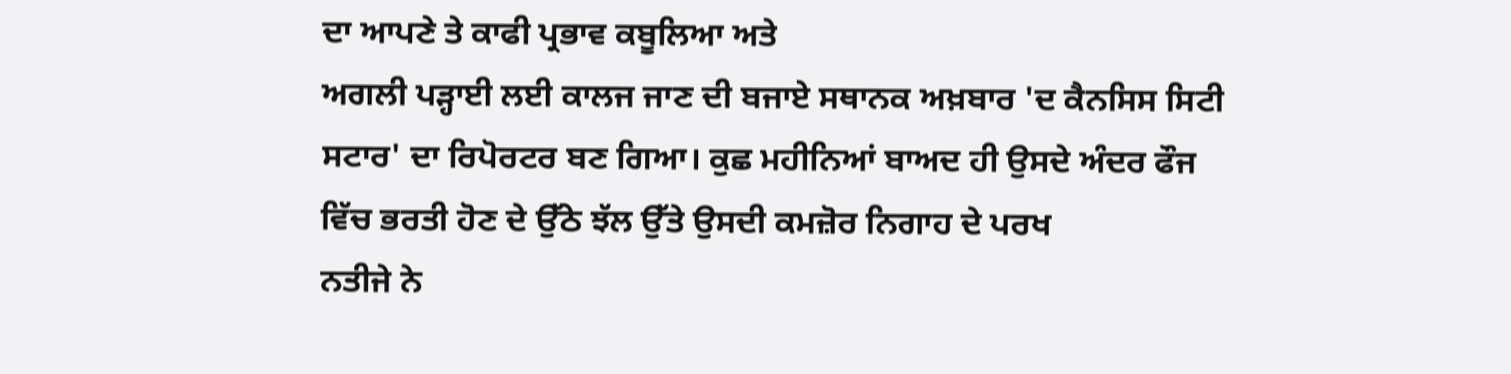ਦਾ ਆਪਣੇ ਤੇ ਕਾਫੀ ਪ੍ਰਭਾਵ ਕਬੂਲਿਆ ਅਤੇ
ਅਗਲੀ ਪੜ੍ਹਾਈ ਲਈ ਕਾਲਜ ਜਾਣ ਦੀ ਬਜਾਏ ਸਥਾਨਕ ਅਖ਼ਬਾਰ 'ਦ ਕੈਨਸਿਸ ਸਿਟੀ
ਸਟਾਰ' ਦਾ ਰਿਪੋਰਟਰ ਬਣ ਗਿਆ। ਕੁਛ ਮਹੀਨਿਆਂ ਬਾਅਦ ਹੀ ਉਸਦੇ ਅੰਦਰ ਫੌਜ
ਵਿੱਚ ਭਰਤੀ ਹੋਣ ਦੇ ਉੱਠੇ ਝੱਲ ਉੱਤੇ ਉਸਦੀ ਕਮਜ਼ੋਰ ਨਿਗਾਹ ਦੇ ਪਰਖ
ਨਤੀਜੇ ਨੇ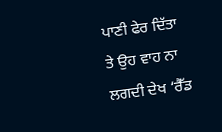ਪਾਣੀ ਫੇਰ ਦਿੱਤਾ ਤੇ ਉਹ ਵਾਹ ਨਾ ਲਗਦੀ ਦੇਖ ‘ਰੈੱਡ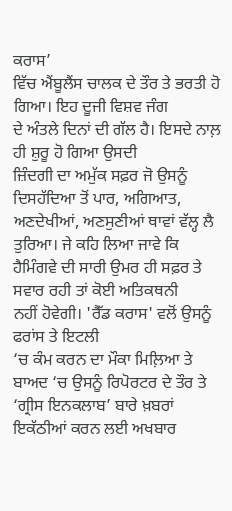ਕਰਾਸ’
ਵਿੱਚ ਐਂਬੂਲੈਂਸ ਚਾਲਕ ਦੇ ਤੌਰ ਤੇ ਭਰਤੀ ਹੋ ਗਿਆ। ਇਹ ਦੂਜੀ ਵਿਸ਼ਵ ਜੰਗ
ਦੇ ਅੰਤਲੇ ਦਿਨਾਂ ਦੀ ਗੱਲ ਹੈ। ਇਸਦੇ ਨਾਲ਼ ਹੀ ਸ਼ੁਰੂ ਹੋ ਗਿਆ ਉਸਦੀ
ਜ਼ਿੰਦਗੀ ਦਾ ਅਮੁੱਕ ਸਫ਼ਰ ਜੋ ਉਸਨੂੰ ਦਿਸਹੱਦਿਆ ਤੋਂ ਪਾਰ, ਅਗਿਆਤ,
ਅਣਦੇਖੀਆਂ, ਅਣਸੁਣੀਆਂ ਥਾਵਾਂ ਵੱਲ੍ਹ ਲੈ ਤੁਰਿਆ। ਜੇ ਕਹਿ ਲਿਆ ਜਾਵੇ ਕਿ
ਹੈਮਿੰਗਵੇ ਦੀ ਸਾਰੀ ਉਮਰ ਹੀ ਸਫ਼ਰ ਤੇ ਸਵਾਰ ਰਹੀ ਤਾਂ ਕੋਈ ਅਤਿਕਥਨੀ
ਨਹੀਂ ਹੋਵੇਗੀ। 'ਰੈੱਡ ਕਰਾਸ' ਵਲੋਂ ਉਸਨੂੰ ਫਰਾਂਸ ਤੇ ਇਟਲੀ
‘ਚ ਕੰਮ ਕਰਨ ਦਾ ਮੌਕਾ ਮਿਲ਼ਿਆ ਤੇ ਬਾਅਦ ‘ਚ ਉਸਨੂੰ ਰਿਪੋਰਟਰ ਦੇ ਤੌਰ ਤੇ
‘ਗ੍ਰੀਸ ਇਨਕਲਾਬ’ ਬਾਰੇ ਖ਼ਬਰਾਂ ਇਕੱਠੀਆਂ ਕਰਨ ਲਈ ਅਖਬਾਰ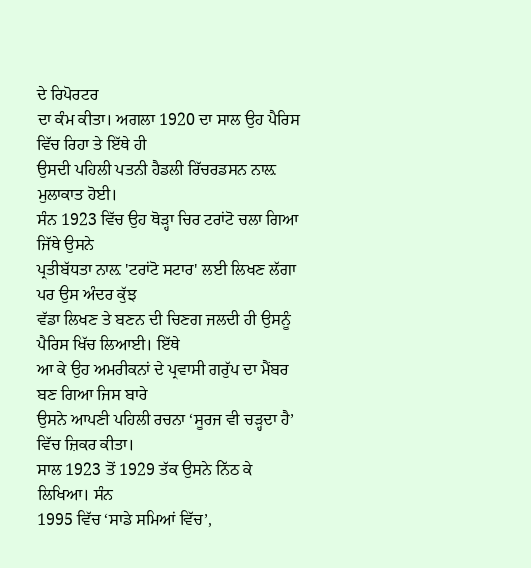ਦੇ ਰਿਪੋਰਟਰ
ਦਾ ਕੰਮ ਕੀਤਾ। ਅਗਲਾ 1920 ਦਾ ਸਾਲ ਉਹ ਪੈਰਿਸ ਵਿੱਚ ਰਿਹਾ ਤੇ ਇੱਥੇ ਹੀ
ਉਸਦੀ ਪਹਿਲੀ ਪਤਨੀ ਹੈਡਲੀ ਰਿੱਚਰਡਸਨ ਨਾਲ਼ ਮੁਲਾਕਾਤ ਹੋਈ।
ਸੰਨ 1923 ਵਿੱਚ ਉਹ ਥੋੜ੍ਹਾ ਚਿਰ ਟਰਾਂਟੋ ਚਲਾ ਗਿਆ ਜਿੱਥੇ ਉਸਨੇ
ਪ੍ਰਤੀਬੱਧਤਾ ਨਾਲ਼ 'ਟਰਾਂਟੋ ਸਟਾਰ' ਲਈ ਲਿਖਣ ਲੱਗਾ ਪਰ ਉਸ ਅੰਦਰ ਕੁੱਝ
ਵੱਡਾ ਲਿਖਣ ਤੇ ਬਣਨ ਦੀ ਚਿਣਗ ਜਲਦੀ ਹੀ ਉਸਨੂੰ ਪੈਰਿਸ ਖਿੱਚ ਲਿਆਈ। ਇੱਥੇ
ਆ ਕੇ ਉਹ ਅਮਰੀਕਨਾਂ ਦੇ ਪ੍ਰਵਾਸੀ ਗਰੁੱਪ ਦਾ ਮੈਂਬਰ ਬਣ ਗਿਆ ਜਿਸ ਬਾਰੇ
ਉਸਨੇ ਆਪਣੀ ਪਹਿਲੀ ਰਚਨਾ ‘ਸੂਰਜ ਵੀ ਚੜ੍ਹਦਾ ਹੈ’ ਵਿੱਚ ਜ਼ਿਕਰ ਕੀਤਾ।
ਸਾਲ 1923 ਤੋਂ 1929 ਤੱਕ ਉਸਨੇ ਨਿੱਠ ਕੇ ਲਿਖਿਆ। ਸੰਨ
1995 ਵਿੱਚ ‘ਸਾਡੇ ਸਮਿਆਂ ਵਿੱਚ’,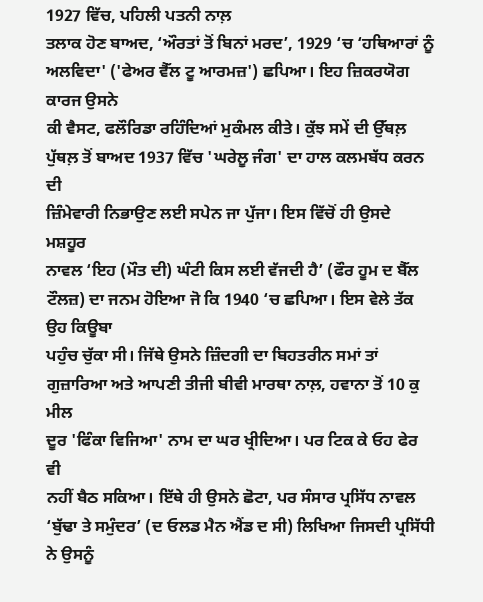1927 ਵਿੱਚ, ਪਹਿਲੀ ਪਤਨੀ ਨਾਲ਼
ਤਲਾਕ ਹੋਣ ਬਾਅਦ, ‘ਔਰਤਾਂ ਤੋਂ ਬਿਨਾਂ ਮਰਦ’, 1929 ‘ਚ ‘ਹਥਿਆਰਾਂ ਨੂੰ
ਅਲਵਿਦਾ' ('ਫੇਅਰ ਵੈੱਲ ਟੂ ਆਰਮਜ਼') ਛਪਿਆ। ਇਹ ਜ਼ਿਕਰਯੋਗ ਕਾਰਜ ਉਸਨੇ
ਕੀ ਵੈਸਟ, ਫਲੌਰਿਡਾ ਰਹਿੰਦਿਆਂ ਮੁਕੰਮਲ ਕੀਤੇ। ਕੁੱਝ ਸਮੇਂ ਦੀ ਉੱਥਲ਼
ਪੁੱਥਲ਼ ਤੋਂ ਬਾਅਦ 1937 ਵਿੱਚ 'ਘਰੇਲੂ ਜੰਗ' ਦਾ ਹਾਲ ਕਲਮਬੱਧ ਕਰਨ ਦੀ
ਜ਼ਿੰਮੇਵਾਰੀ ਨਿਭਾਉਣ ਲਈ ਸਪੇਨ ਜਾ ਪੁੱਜਾ। ਇਸ ਵਿੱਚੋਂ ਹੀ ਉਸਦੇ ਮਸ਼ਹੂਰ
ਨਾਵਲ ‘ਇਹ (ਮੌਤ ਦੀ) ਘੰਟੀ ਕਿਸ ਲਈ ਵੱਜਦੀ ਹੈ’ (ਫੌਰ ਹੂਮ ਦ ਬੈੱਲ
ਟੌਲਜ਼) ਦਾ ਜਨਮ ਹੋਇਆ ਜੋ ਕਿ 1940 ‘ਚ ਛਪਿਆ। ਇਸ ਵੇਲੇ ਤੱਕ ਉਹ ਕਿਊਬਾ
ਪਹੁੰਚ ਚੁੱਕਾ ਸੀ। ਜਿੱਥੇ ਉਸਨੇ ਜ਼ਿੰਦਗੀ ਦਾ ਬਿਹਤਰੀਨ ਸਮਾਂ ਤਾਂ
ਗੁਜ਼ਾਰਿਆ ਅਤੇ ਆਪਣੀ ਤੀਜੀ ਬੀਵੀ ਮਾਰਥਾ ਨਾਲ਼, ਹਵਾਨਾ ਤੋਂ 10 ਕੁ ਮੀਲ
ਦੂਰ 'ਫਿੰਕਾ ਵਿਜਿਆ' ਨਾਮ ਦਾ ਘਰ ਖ੍ਰੀਦਿਆ। ਪਰ ਟਿਕ ਕੇ ਓਹ ਫੇਰ ਵੀ
ਨਹੀਂ ਬੈਠ ਸਕਿਆ। ਇੱਥੇ ਹੀ ਉਸਨੇ ਛੋਟਾ, ਪਰ ਸੰਸਾਰ ਪ੍ਰਸਿੱਧ ਨਾਵਲ
‘ਬੁੱਢਾ ਤੇ ਸਮੁੰਦਰ’ (ਦ ਓਲਡ ਮੈਨ ਐਂਡ ਦ ਸੀ) ਲਿਖਿਆ ਜਿਸਦੀ ਪ੍ਰਸਿੱਧੀ
ਨੇ ਉਸਨੂੰ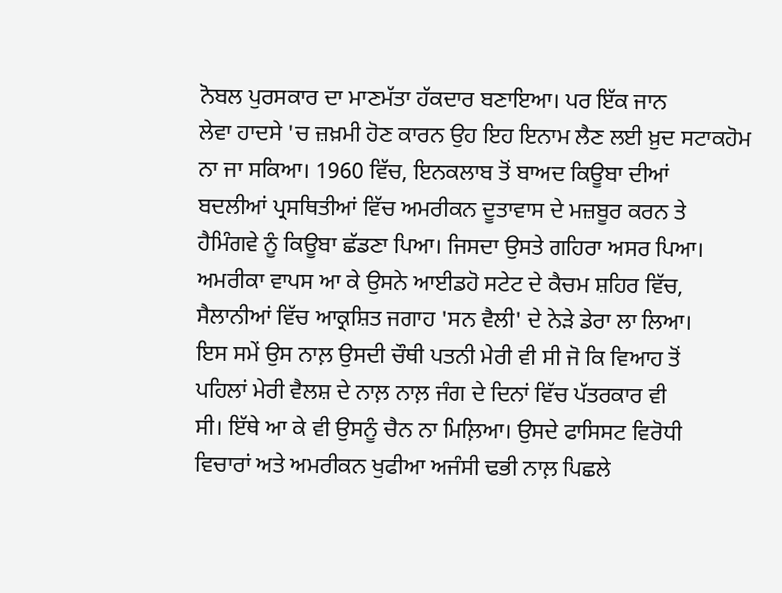ਨੋਬਲ ਪੁਰਸਕਾਰ ਦਾ ਮਾਣਮੱਤਾ ਹੱਕਦਾਰ ਬਣਾਇਆ। ਪਰ ਇੱਕ ਜਾਨ
ਲੇਵਾ ਹਾਦਸੇ 'ਚ ਜ਼ਖ਼ਮੀ ਹੋਣ ਕਾਰਨ ਉਹ ਇਹ ਇਨਾਮ ਲੈਣ ਲਈ ਖ਼ੁਦ ਸਟਾਕਹੋਮ
ਨਾ ਜਾ ਸਕਿਆ। 1960 ਵਿੱਚ, ਇਨਕਲਾਬ ਤੋਂ ਬਾਅਦ ਕਿਊਬਾ ਦੀਆਂ
ਬਦਲੀਆਂ ਪ੍ਰਸਥਿਤੀਆਂ ਵਿੱਚ ਅਮਰੀਕਨ ਦੂਤਾਵਾਸ ਦੇ ਮਜ਼ਬੂਰ ਕਰਨ ਤੇ
ਹੈਮਿੰਗਵੇ ਨੂੰ ਕਿਊਬਾ ਛੱਡਣਾ ਪਿਆ। ਜਿਸਦਾ ਉਸਤੇ ਗਹਿਰਾ ਅਸਰ ਪਿਆ।
ਅਮਰੀਕਾ ਵਾਪਸ ਆ ਕੇ ਉਸਨੇ ਆਈਡਹੋ ਸਟੇਟ ਦੇ ਕੈਚਮ ਸ਼ਹਿਰ ਵਿੱਚ,
ਸੈਲਾਨੀਆਂ ਵਿੱਚ ਆਕ੍ਰਸ਼ਿਤ ਜਗਾਹ 'ਸਨ ਵੈਲੀ' ਦੇ ਨੇੜੇ ਡੇਰਾ ਲਾ ਲਿਆ।
ਇਸ ਸਮੇਂ ਉਸ ਨਾਲ਼ ਉਸਦੀ ਚੌਥੀ ਪਤਨੀ ਮੇਰੀ ਵੀ ਸੀ ਜੋ ਕਿ ਵਿਆਹ ਤੋਂ
ਪਹਿਲਾਂ ਮੇਰੀ ਵੈਲਸ਼ ਦੇ ਨਾਲ਼ ਨਾਲ਼ ਜੰਗ ਦੇ ਦਿਨਾਂ ਵਿੱਚ ਪੱਤਰਕਾਰ ਵੀ
ਸੀ। ਇੱਥੇ ਆ ਕੇ ਵੀ ਉਸਨੂੰ ਚੈਨ ਨਾ ਮਿਲ਼ਿਆ। ਉਸਦੇ ਫਾਸਿਸਟ ਵਿਰੋਧੀ
ਵਿਚਾਰਾਂ ਅਤੇ ਅਮਰੀਕਨ ਖੁਫੀਆ ਅਜੰਸੀ ਢਭੀ ਨਾਲ਼ ਪਿਛਲੇ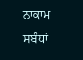ਨਾਕਾਮ ਸਬੰਧਾਂ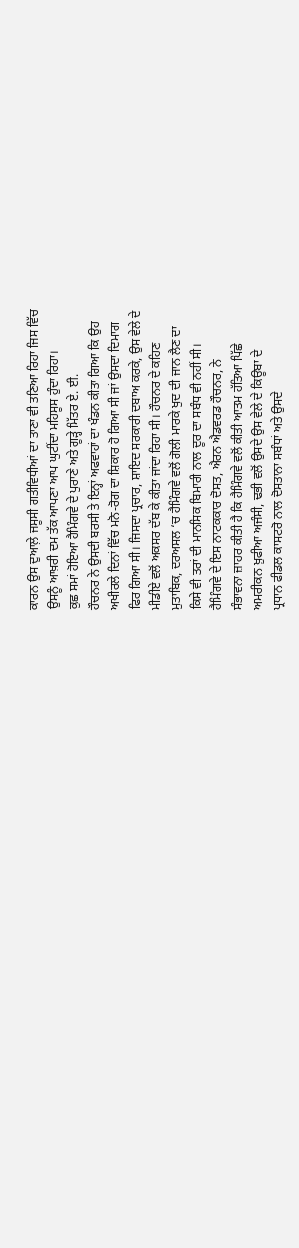ਕਾਰਨ ਉਸ ਦੁਆਲ਼ੇ ਜਸੂਸੀ ਗਤੀਵਿਧੀਆਂ ਦਾ ਤਾਣਾ ਵੀ ਤਣਿਆ ਰਿਹਾ ਜਿਸ ਵਿੱਚ
ਉਸਨੂੰ ਆਖ਼ਰੀ ਦਮ ਤੱਕ ਆਪਣਾ ਆਪ ਘੁਟੀਂਦਾ ਮਹਿਸੂਸ ਹੁੰਦਾ ਰਿਹਾ।
ਕੁਛ ਸਮਾਂ ਹੋਇਆ ਹੈਮਿੰਗਵੇ ਦੇ ਪੁਰਾਣੇ ਅਤੇ ਗੂੜ੍ਹੇ ਮਿੱਤਰ ਏ. ਈ.
ਹੌਚਨਰ ਨੇ ਉਸਦੀ ਬਰਸੀ ਤੇ ਇਨ੍ਹਾਂ ਅਫਵਾਹਾਂ ਦਾ ਖੰਡਨ ਕੀਤਾ ਗਿਆ ਕਿ ਉਹ
ਅਖੀਰਲੇ ਦਿਨਾਂ ਵਿੱਚ ਮਨੋ-ਰੋਗ ਦਾ ਸ਼ਿਕਾਰ ਹੋ ਗਿਆ ਸੀ ਜਾਂ ਉਸਦਾ ਦਿਮਾਗ
ਫਿਰ ਗਿਆ ਸੀ। ਜਿਸਦਾ ਪ੍ਰਚਾਰ, ਸ਼ਾਇਦ ਸਰਕਾਰੀ ਦਬਾਅ ਕਰਕੇ, ਉਸ ਵੇਲੇ ਦੇ
ਮੀਡੀਏ ਵਲੋਂ ਅਕਸਰ ਦੱਬ ਕੇ ਕੀਤਾ ਜਾਂਦਾ ਰਿਹਾ ਸੀ। ਹੌਚਨਰ ਦੇ ਕਹਿਣ
ਮੁਤਾਬਿਕ, ਦਰਅਸਲ ‘ਚ ਹੈਮਿੰਗਵੇ ਵਲੋਂ ਗੋਲੀ ਮਾਰਕੇ ਖੁਦ ਦੀ ਜਾਨ ਲੈਣ ਦਾ
ਕਿਸੇ ਵੀ ਤਰਾਂ ਦੀ ਮਾਨਸਿਕ ਬਿਮਾਰੀ ਨਾਲ ਦੂਰ ਦਾ ਸਬੰਧ ਵੀ ਨਹੀਂ ਸੀ।
ਹੈਮਿੰਗਵੇ ਦੇ ਇਸ ਨਾਟਕਕਾਰ ਦੋਸਤ, ਐਰਨ ਐਡਵਰਡ ਹੌਚਨਰ, ਨੇ
ਸੰਭਾਵਨਾ ਜ਼ਾਹਰ ਕੀਤੀ ਹੈ ਕਿ ਹੈਮਿੰਗਵੇ ਵਲੋਂ ਕੀਤੀ ਆਤਮ ਹੱਤਿਆ ਪਿੱਛੇ
ਅਮਰੀਕਨ ਖ਼ੁਫੀਆ ਅਜੰਸੀ, ਢਭੀ ਵਲੋਂ ਉਸਦੇ ਉਸ ਵੇਲੇ ਦੇ ਕਿਊਬਾ ਦੇ
ਪ੍ਰਧਾਨ ਫੀਡਲ ਕਾਸਟਰੋ ਨਾਲ ਦੋਸਤਾਨਾ ਸਬੰਧਾਂ ਅਤੇ ਉਸਦੇ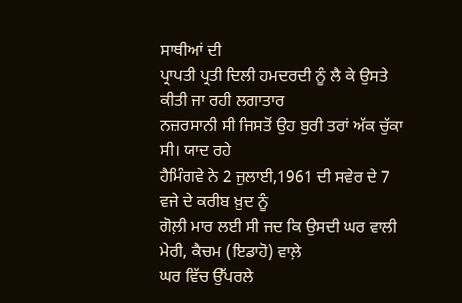ਸਾਥੀਆਂ ਦੀ
ਪ੍ਰਾਪਤੀ ਪ੍ਰਤੀ ਦਿਲੀ ਹਮਦਰਦੀ ਨੂੰ ਲੈ ਕੇ ਉਸਤੇ ਕੀਤੀ ਜਾ ਰਹੀ ਲਗਾਤਾਰ
ਨਜ਼ਰਸਾਨੀ ਸੀ ਜਿਸਤੋਂ ਉਹ ਬੁਰੀ ਤਰਾਂ ਅੱਕ ਚੁੱਕਾ ਸੀ। ਯਾਦ ਰਹੇ
ਹੈਮਿੰਗਵੇ ਨੇ 2 ਜੁਲਾਈ,1961 ਦੀ ਸਵੇਰ ਦੇ 7 ਵਜੇ ਦੇ ਕਰੀਬ ਖ਼ੁਦ ਨੂੰ
ਗੋਲ਼ੀ ਮਾਰ ਲਈ ਸੀ ਜਦ ਕਿ ਉਸਦੀ ਘਰ ਵਾਲੀ ਮੇਰੀ, ਕੈਚਮ (ਇਡਾਹੋ) ਵਾਲ਼ੇ
ਘਰ ਵਿੱਚ ਉੱਪਰਲੇ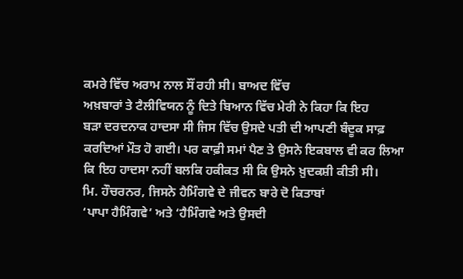ਕਮਰੇ ਵਿੱਚ ਅਰਾਮ ਨਾਲ ਸੌਂ ਰਹੀ ਸੀ। ਬਾਅਦ ਵਿੱਚ
ਅਖ਼ਬਾਰਾਂ ਤੇ ਟੈਲੀਵਿਯਨ ਨੂੰ ਦਿਤੇ ਬਿਆਨ ਵਿੱਚ ਮੇਰੀ ਨੇ ਕਿਹਾ ਕਿ ਇਹ
ਬੜਾ ਦਰਦਨਾਕ ਹਾਦਸਾ ਸੀ ਜਿਸ ਵਿੱਚ ਉਸਦੇ ਪਤੀ ਦੀ ਆਪਣੀ ਬੰਦੂਕ ਸਾਫ਼
ਕਰਦਿਆਂ ਮੌਤ ਹੋ ਗਈ। ਪਰ ਕਾਫ਼ੀ ਸਮਾਂ ਪੈਣ ਤੇ ਉਸਨੇ ਇਕਬਾਲ ਵੀ ਕਰ ਲਿਆ
ਕਿ ਇਹ ਹਾਦਸਾ ਨਹੀਂ ਬਲਕਿ ਹਕੀਕਤ ਸੀ ਕਿ ਉਸਨੇ ਖ਼ੁਦਕਸ਼ੀ ਕੀਤੀ ਸੀ।
ਮਿ. ਹੌਚਰਨਰ, ਜਿਸਨੇ ਹੈਮਿੰਗਵੇ ਦੇ ਜੀਵਨ ਬਾਰੇ ਦੋ ਕਿਤਾਬਾਂ
‘ਪਾਪਾ ਹੈਮਿੰਗਵੇ’ ਅਤੇ ‘ਹੈਮਿੰਗਵੇ ਅਤੇ ਉਸਦੀ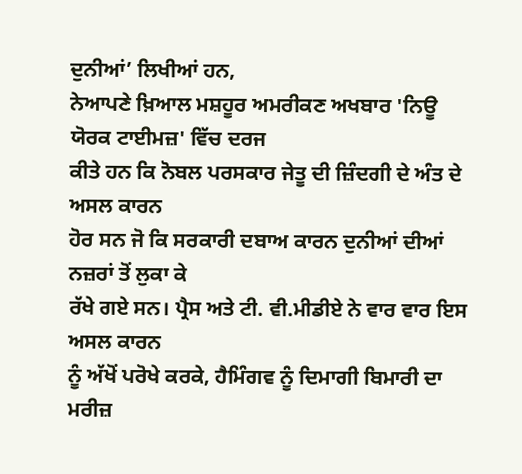ਦੁਨੀਆਂ’ ਲਿਖੀਆਂ ਹਨ,
ਨੇਆਪਣੇ ਖ਼ਿਆਲ ਮਸ਼ਹੂਰ ਅਮਰੀਕਣ ਅਖਬਾਰ 'ਨਿਊ ਯੋਰਕ ਟਾਈਮਜ਼' ਵਿੱਚ ਦਰਜ
ਕੀਤੇ ਹਨ ਕਿ ਨੋਬਲ ਪਰਸਕਾਰ ਜੇਤੂ ਦੀ ਜ਼ਿੰਦਗੀ ਦੇ ਅੰਤ ਦੇ ਅਸਲ ਕਾਰਨ
ਹੋਰ ਸਨ ਜੋ ਕਿ ਸਰਕਾਰੀ ਦਬਾਅ ਕਾਰਨ ਦੁਨੀਆਂ ਦੀਆਂ ਨਜ਼ਰਾਂ ਤੋਂ ਲੁਕਾ ਕੇ
ਰੱਖੇ ਗਏ ਸਨ। ਪ੍ਰੈਸ ਅਤੇ ਟੀ. ਵੀ.ਮੀਡੀਏ ਨੇ ਵਾਰ ਵਾਰ ਇਸ ਅਸਲ ਕਾਰਨ
ਨੂੰ ਅੱਖੋਂ ਪਰੋਖੇ ਕਰਕੇ, ਹੈਮਿੰਗਵ ਨੂੰ ਦਿਮਾਗੀ ਬਿਮਾਰੀ ਦਾ ਮਰੀਜ਼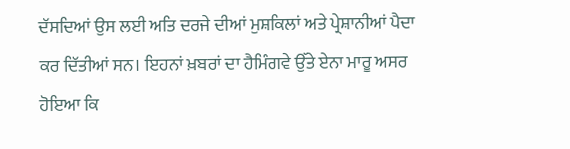ਦੱਸਦਿਆਂ ਉਸ ਲਈ ਅਤਿ ਦਰਜੇ ਦੀਆਂ ਮੁਸ਼ਕਿਲਾਂ ਅਤੇ ਪ੍ਰੇਸ਼ਾਨੀਆਂ ਪੈਦਾ
ਕਰ ਦਿੱਤੀਆਂ ਸਨ। ਇਹਨਾਂ ਖ਼ਬਰਾਂ ਦਾ ਹੈਮਿੰਗਵੇ ਉੱਤੇ ਏਨਾ ਮਾਰੂ ਅਸਰ
ਹੋਇਆ ਕਿ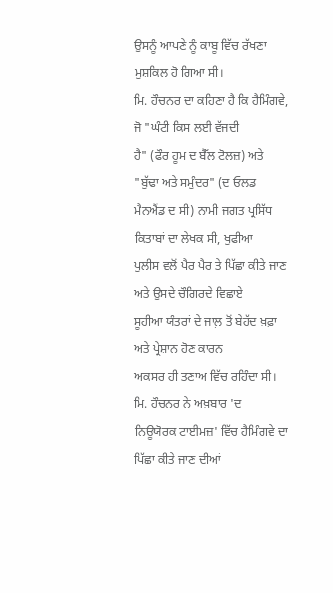ਉਸਨੂੰ ਆਪਣੇ ਨੂੰ ਕਾਬੂ ਵਿੱਚ ਰੱਖਣਾ ਮੁਸ਼ਕਿਲ ਹੋ ਗਿਆ ਸੀ।
ਮਿ. ਹੌਚਨਰ ਦਾ ਕਹਿਣਾ ਹੈ ਕਿ ਹੈਮਿੰਗਵੇ, ਜੋ "ਘੰਟੀ ਕਿਸ ਲਈ ਵੱਜਦੀ
ਹੈ" (ਫੌਰ ਹੂਮ ਦ ਬੈੱਲ ਟੋਲਜ਼) ਅਤੇ "ਬੁੱਢਾ ਅਤੇ ਸਮੁੰਦਰ" (ਦ ਓਲਡ
ਮੈਨਐਂਡ ਦ ਸੀ) ਨਾਮੀ ਜਗਤ ਪ੍ਰਸਿੱਧ ਕਿਤਾਬਾਂ ਦਾ ਲੇਖਕ ਸੀ, ਖੁਫੀਆ
ਪੁਲੀਸ ਵਲੋਂ ਪੈਰ ਪੈਰ ਤੇ ਪਿੱਛਾ ਕੀਤੇ ਜਾਣ ਅਤੇ ਉਸਦੇ ਚੌਗਿਰਦੇ ਵਿਛਾਏ
ਸੂਹੀਆ ਯੰਤਰਾਂ ਦੇ ਜਾਲ਼ ਤੋਂ ਬੇਹੱਦ ਖ਼ਫ਼ਾ ਅਤੇ ਪ੍ਰੇਸ਼ਾਨ ਹੋਣ ਕਾਰਨ
ਅਕਸਰ ਹੀ ਤਣਾਅ ਵਿੱਚ ਰਹਿੰਦਾ ਸੀ। ਮਿ. ਹੌਚਨਰ ਨੇ ਅਖ਼ਬਾਰ 'ਦ
ਨਿਊਯੋਰਕ ਟਾਈਮਜ਼' ਵਿੱਚ ਹੈਮਿੰਗਵੇ ਦਾ ਪਿੱਛਾ ਕੀਤੇ ਜਾਣ ਦੀਆਂ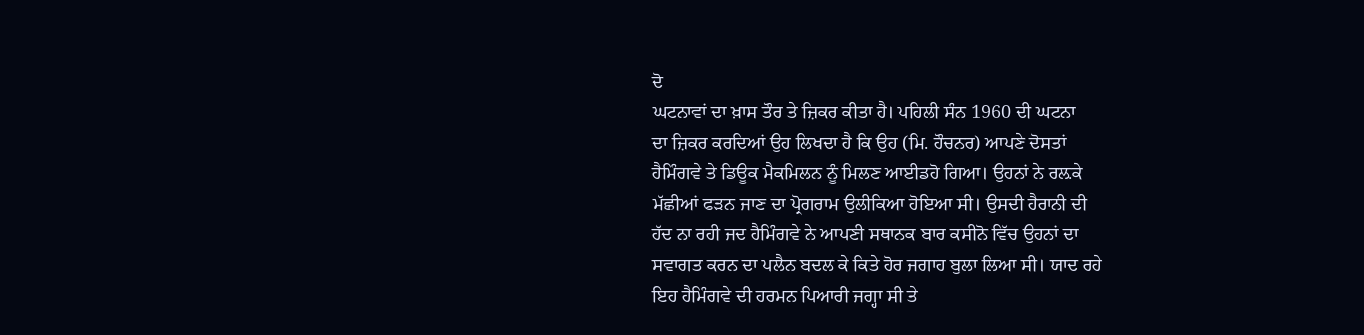ਦੋ
ਘਟਨਾਵਾਂ ਦਾ ਖ਼ਾਸ ਤੌਰ ਤੇ ਜ਼ਿਕਰ ਕੀਤਾ ਹੈ। ਪਹਿਲੀ ਸੰਨ 1960 ਦੀ ਘਟਨਾ
ਦਾ ਜ਼ਿਕਰ ਕਰਦਿਆਂ ਉਹ ਲਿਖਦਾ ਹੈ ਕਿ ਉਹ (ਮਿ. ਹੌਚਨਰ) ਆਪਣੇ ਦੋਸਤਾਂ
ਹੈਮਿੰਗਵੇ ਤੇ ਡਿਊਕ ਮੈਕਮਿਲਨ ਨੂੰ ਮਿਲਣ ਆਈਡਹੋ ਗਿਆ। ਉਹਨਾਂ ਨੇ ਰਲ਼ਕੇ
ਮੱਛੀਆਂ ਫੜਨ ਜਾਣ ਦਾ ਪ੍ਰੋਗਰਾਮ ਉਲੀਕਿਆ ਹੋਇਆ ਸੀ। ਉਸਦੀ ਹੈਰਾਨੀ ਦੀ
ਹੱਦ ਨਾ ਰਹੀ ਜਦ ਹੈਮਿੰਗਵੇ ਨੇ ਆਪਣੀ ਸਥਾਨਕ ਬਾਰ ਕਸੀਨੋ ਵਿੱਚ ਉਹਨਾਂ ਦਾ
ਸਵਾਗਤ ਕਰਨ ਦਾ ਪਲੈਨ ਬਦਲ ਕੇ ਕਿਤੇ ਹੋਰ ਜਗਾਹ ਬੁਲਾ ਲਿਆ ਸੀ। ਯਾਦ ਰਹੇ
ਇਹ ਹੈਮਿੰਗਵੇ ਦੀ ਹਰਮਨ ਪਿਆਰੀ ਜਗ੍ਹਾ ਸੀ ਤੇ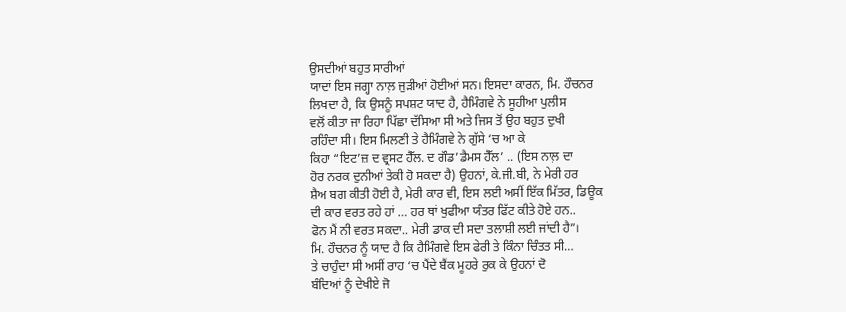ਉਸਦੀਆਂ ਬਹੁਤ ਸਾਰੀਆਂ
ਯਾਦਾਂ ਇਸ ਜਗ੍ਹਾ ਨਾਲ਼ ਜੁੜੀਆਂ ਹੋਈਆਂ ਸਨ। ਇਸਦਾ ਕਾਰਨ, ਮਿ. ਹੌਚਨਰ
ਲਿਖਦਾ ਹੈ, ਕਿ ਉਸਨੂੰ ਸਪਸ਼ਟ ਯਾਦ ਹੈ, ਹੈਮਿੰਗਵੇ ਨੇ ਸੂਹੀਆ ਪੁਲੀਸ
ਵਲੋਂ ਕੀਤਾ ਜਾ ਰਿਹਾ ਪਿੱਛਾ ਦੱਸਿਆ ਸੀ ਅਤੇ ਜਿਸ ਤੋਂ ਉਹ ਬਹੁਤ ਦੁਖੀ
ਰਹਿੰਦਾ ਸੀ। ਇਸ ਮਿਲਣੀ ਤੇ ਹੈਮਿੰਗਵੇ ਨੇ ਗੁੱਸੇ ‘ਚ ਆ ਕੇ
ਕਿਹਾ “ਇਟ’ਜ਼ ਦ ਵ੍ਰਸਟ ਹੈੱਲ. ਦ ਗੌਡ’ਡੈਮਸ ਹੈੱਲ’ .. (ਇਸ ਨਾਲ਼ ਦਾ
ਹੋਰ ਨਰਕ ਦੁਨੀਆਂ ਤੇਕੀ ਹੋ ਸਕਦਾ ਹੈ) ਉਹਨਾਂ, ਕੇ.ਜੀ.ਬੀ, ਨੇ ਮੇਰੀ ਹਰ
ਸ਼ੈਅ ਬਗ ਕੀਤੀ ਹੋਈ ਹੈ, ਮੇਰੀ ਕਾਰ ਵੀ, ਇਸ ਲਈ ਅਸੀਂ ਇੱਕ ਮਿੱਤਰ, ਡਿਊਕ
ਦੀ ਕਾਰ ਵਰਤ ਰਹੇ ਹਾਂ … ਹਰ ਥਾਂ ਖੁਫੀਆ ਯੰਤਰ ਫਿੱਟ ਕੀਤੇ ਹੋਏ ਹਨ..
ਫੋਨ ਮੈਂ ਨੀ ਵਰਤ ਸਕਦਾ.. ਮੇਰੀ ਡਾਕ ਦੀ ਸਦਾ ਤਲਾਸ਼ੀ ਲਈ ਜਾਂਦੀ ਹੈ”।
ਮਿ. ਹੌਚਨਰ ਨੂੰ ਯਾਦ ਹੈ ਕਿ ਹੈਮਿੰਗਵੇ ਇਸ ਫੇਰੀ ਤੇ ਕਿੰਨਾ ਚਿੰਤਤ ਸੀ…
ਤੇ ਚਾਹੁੰਦਾ ਸੀ ਅਸੀਂ ਰਾਹ ‘ਚ ਪੈਂਦੇ ਬੈਂਕ ਮੂਹਰੇ ਰੁਕ ਕੇ ਉਹਨਾਂ ਦੋ
ਬੰਦਿਆਂ ਨੂੰ ਦੇਖੀਏ ਜੋ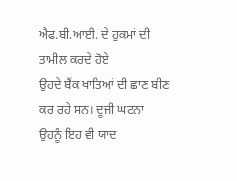ਐਫ.ਬੀ.ਆਈ. ਦੇ ਹੁਕਮਾਂ ਦੀ ਤਾਮੀਲ ਕਰਦੇ ਹੋਏ
ਉਹਦੇ ਬੈਂਕ ਖਾਤਿਆਂ ਦੀ ਛਾਣ ਬੀਣ ਕਰ ਰਹੇ ਸਨ। ਦੂਜੀ ਘਟਨਾ
ਉਹਨੂੰ ਇਹ ਵੀ ਯਾਦ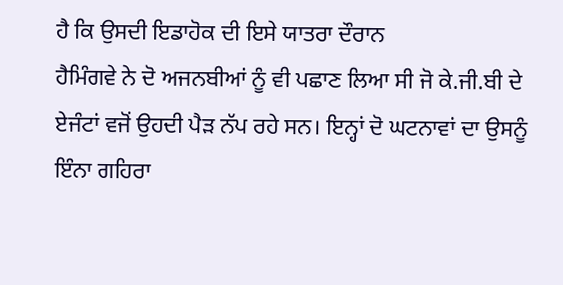ਹੈ ਕਿ ਉਸਦੀ ਇਡਾਹੋਕ ਦੀ ਇਸੇ ਯਾਤਰਾ ਦੌਰਾਨ
ਹੈਮਿੰਗਵੇ ਨੇ ਦੋ ਅਜਨਬੀਆਂ ਨੂੰ ਵੀ ਪਛਾਣ ਲਿਆ ਸੀ ਜੋ ਕੇ.ਜੀ.ਬੀ ਦੇ
ਏਜੰਟਾਂ ਵਜੋਂ ਉਹਦੀ ਪੈੜ ਨੱਪ ਰਹੇ ਸਨ। ਇਨ੍ਹਾਂ ਦੋ ਘਟਨਾਵਾਂ ਦਾ ਉਸਨੂੰ
ਇੰਨਾ ਗਹਿਰਾ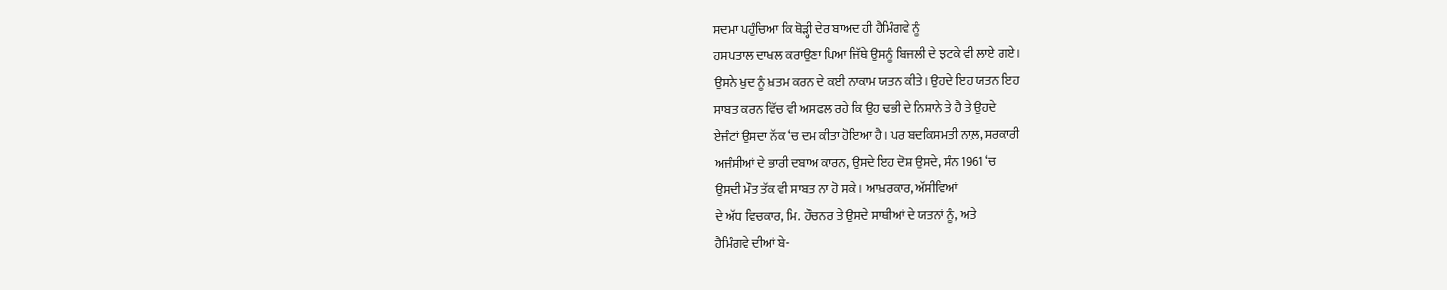ਸਦਮਾ ਪਹੁੰਚਿਆ ਕਿ ਥੋੜ੍ਹੀ ਦੇਰ ਬਾਅਦ ਹੀ ਹੈਮਿੰਗਵੇ ਨੂੰ
ਹਸਪਤਾਲ ਦਾਖਲ ਕਰਾਉਣਾ ਪਿਆ ਜਿੱਥੇ ਉਸਨੂੰ ਬਿਜਲੀ ਦੇ ਝਟਕੇ ਵੀ ਲਾਏ ਗਏ।
ਉਸਨੇ ਖੁਦ ਨੂੰ ਖ਼ਤਮ ਕਰਨ ਦੇ ਕਈ ਨਾਕਾਮ ਯਤਨ ਕੀਤੇ। ਉਹਦੇ ਇਹ ਯਤਨ ਇਹ
ਸਾਬਤ ਕਰਨ ਵਿੱਚ ਵੀ ਅਸਫਲ ਰਹੇ ਕਿ ਉਹ ਢਭੀ ਦੇ ਨਿਸ਼ਾਨੇ ਤੇ ਹੈ ਤੇ ਉਹਦੇ
ਏਜੰਟਾਂ ਉਸਦਾ ਨੱਕ ‘ਚ ਦਮ ਕੀਤਾ ਹੋਇਆ ਹੈ। ਪਰ ਬਦਕਿਸਮਤੀ ਨਾਲ਼, ਸਰਕਾਰੀ
ਅਜੰਸੀਆਂ ਦੇ ਭਾਰੀ ਦਬਾਅ ਕਾਰਨ, ਉਸਦੇ ਇਹ ਦੋਸ਼ ਉਸਦੇ, ਸੰਨ 1961 ‘ਚ
ਉਸਦੀ ਮੌਤ ਤੱਕ ਵੀ ਸਾਬਤ ਨਾ ਹੋ ਸਕੇ। ਆਖ਼ਰਕਾਰ, ਅੱਸੀਵਿਆਂ
ਦੇ ਅੱਧ ਵਿਚਕਾਰ, ਮਿ. ਹੌਚਨਰ ਤੇ ਉਸਦੇ ਸਾਥੀਆਂ ਦੇ ਯਤਨਾਂ ਨੂੰ, ਅਤੇ
ਹੈਮਿੰਗਵੇ ਦੀਆਂ ਬੇ-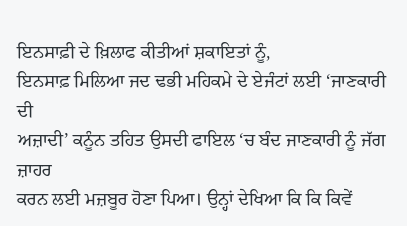ਇਨਸਾਫ਼ੀ ਦੇ ਖ਼ਿਲਾਫ ਕੀਤੀਆਂ ਸ਼ਕਾਇਤਾਂ ਨੂੰ,
ਇਨਸਾਫ਼ ਮਿਲਿਆ ਜਦ ਢਭੀ ਮਹਿਕਮੇ ਦੇ ਏਜੰਟਾਂ ਲਈ ‘ਜਾਣਕਾਰੀ ਦੀ
ਅਜ਼ਾਦੀ’ ਕਨੂੰਨ ਤਹਿਤ ਉਸਦੀ ਫਾਇਲ ‘ਚ ਬੰਦ ਜਾਣਕਾਰੀ ਨੂੰ ਜੱਗ ਜ਼ਾਹਰ
ਕਰਨ ਲਈ ਮਜ਼ਬੂਰ ਹੋਣਾ ਪਿਆ। ਉਨ੍ਹਾਂ ਦੇਖਿਆ ਕਿ ਕਿ ਕਿਵੇਂ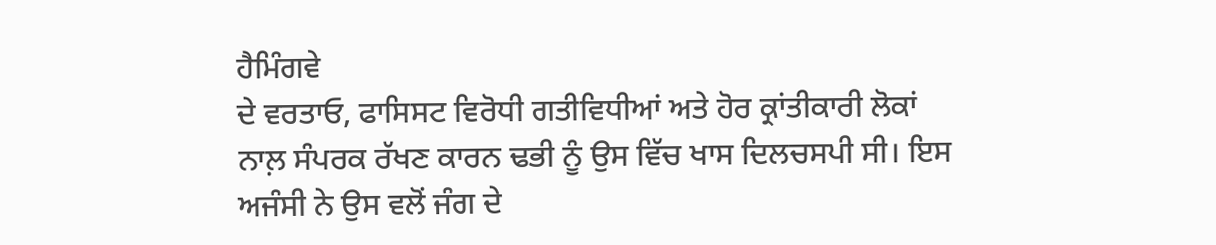ਹੈਮਿੰਗਵੇ
ਦੇ ਵਰਤਾਓ, ਫਾਸਿਸਟ ਵਿਰੋਧੀ ਗਤੀਵਿਧੀਆਂ ਅਤੇ ਹੋਰ ਕ੍ਰਾਂਤੀਕਾਰੀ ਲੋਕਾਂ
ਨਾਲ਼ ਸੰਪਰਕ ਰੱਖਣ ਕਾਰਨ ਢਭੀ ਨੂੰ ਉਸ ਵਿੱਚ ਖਾਸ ਦਿਲਚਸਪੀ ਸੀ। ਇਸ
ਅਜੰਸੀ ਨੇ ਉਸ ਵਲੋਂ ਜੰਗ ਦੇ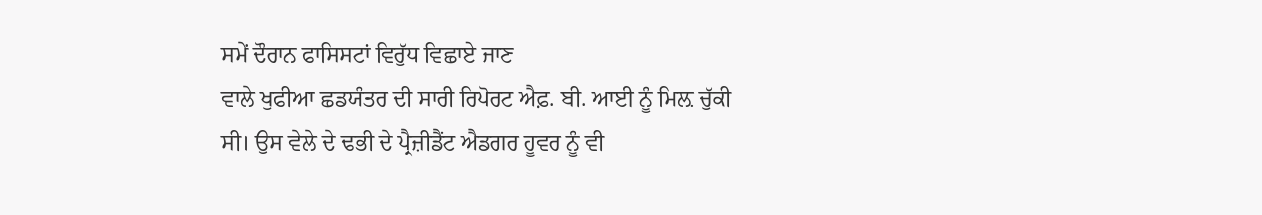ਸਮੇਂ ਦੌਰਾਨ ਫਾਸਿਸਟਾਂ ਵਿਰੁੱਧ ਵਿਛਾਏ ਜਾਣ
ਵਾਲੇ ਖੁਫੀਆ ਛਡਯੰਤਰ ਦੀ ਸਾਰੀ ਰਿਪੋਰਟ ਐਫ਼. ਬੀ. ਆਈ ਨੂੰ ਮਿਲ਼ ਚੁੱਕੀ
ਸੀ। ਉਸ ਵੇਲੇ ਦੇ ਢਭੀ ਦੇ ਪ੍ਰੈਜ਼ੀਡੈਂਟ ਐਡਗਰ ਹੂਵਰ ਨੂੰ ਵੀ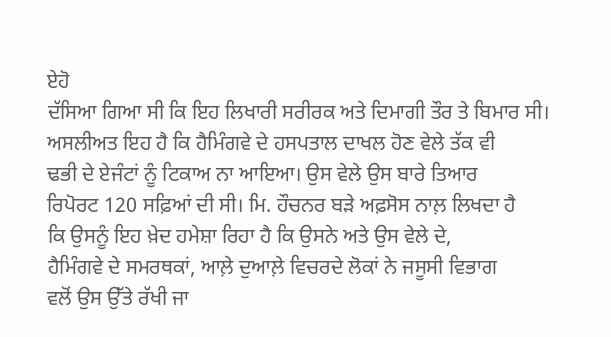ਏਹੋ
ਦੱਸਿਆ ਗਿਆ ਸੀ ਕਿ ਇਹ ਲਿਖਾਰੀ ਸਰੀਰਕ ਅਤੇ ਦਿਮਾਗੀ ਤੌਰ ਤੇ ਬਿਮਾਰ ਸੀ।
ਅਸਲੀਅਤ ਇਹ ਹੈ ਕਿ ਹੈਮਿੰਗਵੇ ਦੇ ਹਸਪਤਾਲ ਦਾਖਲ ਹੋਣ ਵੇਲੇ ਤੱਕ ਵੀ
ਢਭੀ ਦੇ ਏਜੰਟਾਂ ਨੂੰ ਟਿਕਾਅ ਨਾ ਆਇਆ। ਉਸ ਵੇਲੇ ਉਸ ਬਾਰੇ ਤਿਆਰ
ਰਿਪੋਰਟ 120 ਸਫ਼ਿਆਂ ਦੀ ਸੀ। ਮਿ. ਹੌਚਨਰ ਬੜੇ ਅਫ਼ਸੋਸ ਨਾਲ਼ ਲਿਖਦਾ ਹੈ
ਕਿ ਉਸਨੂੰ ਇਹ ਖ਼ੇਦ ਹਮੇਸ਼ਾ ਰਿਹਾ ਹੈ ਕਿ ਉਸਨੇ ਅਤੇ ਉਸ ਵੇਲੇ ਦੇ,
ਹੈਮਿੰਗਵੇ ਦੇ ਸਮਰਥਕਾਂ, ਆਲ਼ੇ ਦੁਆਲ਼ੇ ਵਿਚਰਦੇ ਲੋਕਾਂ ਨੇ ਜਸੂਸੀ ਵਿਭਾਗ
ਵਲੋਂ ਉਸ ਉੱਤੇ ਰੱਖੀ ਜਾ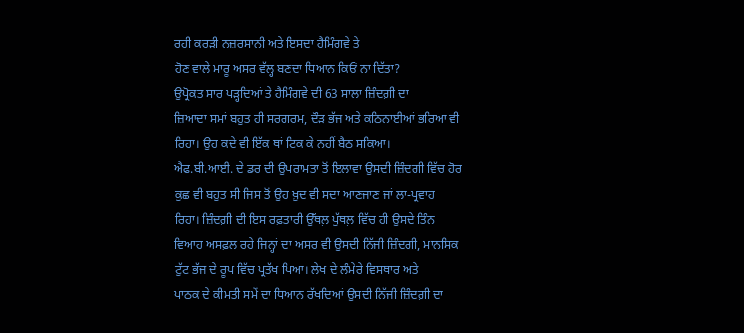ਰਹੀ ਕਰੜੀ ਨਜ਼ਰਸਾਨੀ ਅਤੇ ਇਸਦਾ ਹੈਮਿੰਗਵੇ ਤੇ
ਹੋਣ ਵਾਲੇ ਮਾਰੂ ਅਸਰ ਵੱਲ੍ਹ ਬਣਦਾ ਧਿਆਨ ਕਿਓਂ ਨਾ ਦਿੱਤਾ?
ਉਪ੍ਰੋਕਤ ਸਾਰ ਪੜ੍ਹਦਿਆਂ ਤੇ ਹੈਮਿੰਗਵੇ ਦੀ 63 ਸਾਲਾ ਜ਼ਿੰਦਗ਼ੀ ਦਾ
ਜ਼ਿਆਦਾ ਸਮਾਂ ਬਹੁਤ ਹੀ ਸਰਗਰਮ, ਦੌੜ ਭੱਜ ਅਤੇ ਕਠਿਨਾਈਆਂ ਭਰਿਆ ਵੀ
ਰਿਹਾ। ਉਹ ਕਦੇ ਵੀ ਇੱਕ ਥਾਂ ਟਿਕ ਕੇ ਨਹੀਂ ਬੈਠ ਸਕਿਆ।
ਐਫ.ਬੀ.ਆਈ. ਦੇ ਡਰ ਦੀ ਉਪਰਾਮਤਾ ਤੋਂ ਇਲਾਵਾ ਉਸਦੀ ਜ਼ਿੰਦਗੀ ਵਿੱਚ ਹੋਰ
ਕੁਛ ਵੀ ਬਹੁਤ ਸੀ ਜਿਸ ਤੋਂ ਉਹ ਖ਼ੁਦ ਵੀ ਸਦਾ ਆਣਜਾਣ ਜਾਂ ਲਾ-ਪ੍ਰਵਾਹ
ਰਿਹਾ। ਜ਼ਿੰਦਗ਼ੀ ਦੀ ਇਸ ਰਫ਼ਤਾਰੀ ਉੱਥਲ਼ ਪੁੱਥਲ਼ ਵਿੱਚ ਹੀ ਉਸਦੇ ਤਿੰਨ
ਵਿਆਹ ਅਸਫ਼ਲ ਰਹੇ ਜਿਨ੍ਹਾਂ ਦਾ ਅਸਰ ਵੀ ਉਸਦੀ ਨਿੱਜੀ ਜ਼ਿੰਦਗੀ, ਮਾਨਸਿਕ
ਟੁੱਟ ਭੱਜ ਦੇ ਰੂਪ ਵਿੱਚ ਪ੍ਰਤੱਖ ਪਿਆ। ਲੇਖ ਦੇ ਲੰਮੇਰੇ ਵਿਸਥਾਰ ਅਤੇ
ਪਾਠਕ ਦੇ ਕੀਮਤੀ ਸਮੇਂ ਦਾ ਧਿਆਨ ਰੱਖਦਿਆਂ ਉਸਦੀ ਨਿੱਜੀ ਜ਼ਿੰਦਗ਼ੀ ਦਾ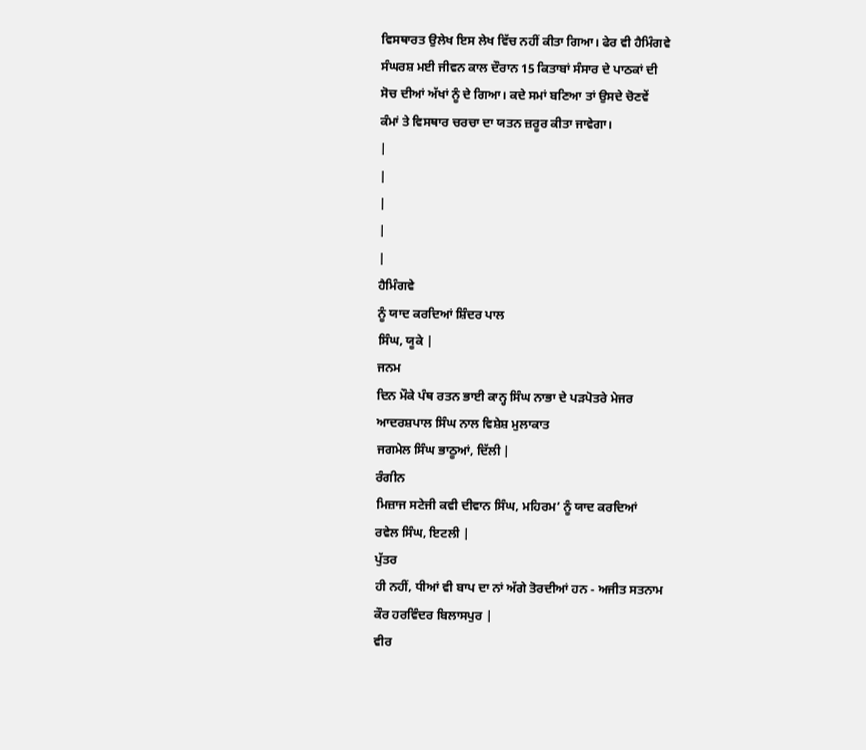ਵਿਸਥਾਰਤ ਉਲੇਖ ਇਸ ਲੇਖ ਵਿੱਚ ਨਹੀਂ ਕੀਤਾ ਗਿਆ। ਫੇਰ ਵੀ ਹੈਮਿੰਗਵੇ
ਸੰਘਰਸ਼ ਮਈ ਜੀਵਨ ਕਾਲ ਦੌਰਾਨ 15 ਕਿਤਾਬਾਂ ਸੰਸਾਰ ਦੇ ਪਾਠਕਾਂ ਦੀ
ਸੋਚ ਦੀਆਂ ਅੱਖਾਂ ਨੂੰ ਦੇ ਗਿਆ। ਕਦੇ ਸਮਾਂ ਬਣਿਆ ਤਾਂ ਉਸਦੇ ਚੋਣਵੇਂ
ਕੰਮਾਂ ਤੇ ਵਿਸਥਾਰ ਚਰਚਾ ਦਾ ਯਤਨ ਜ਼ਰੂਰ ਕੀਤਾ ਜਾਵੇਗਾ।
|
|
|
|
|
ਹੈਮਿੰਗਵੇ
ਨੂੰ ਯਾਦ ਕਰਦਿਆਂ ਸ਼ਿੰਦਰ ਪਾਲ
ਸਿੰਘ, ਯੂਕੇ |
ਜਨਮ
ਦਿਨ ਮੌਕੇ ਪੰਥ ਰਤਨ ਭਾਈ ਕਾਨ੍ਹ ਸਿੰਘ ਨਾਭਾ ਦੇ ਪੜਪੋਤਰੇ ਮੇਜਰ
ਆਦਰਸ਼ਪਾਲ ਸਿੰਘ ਨਾਲ ਵਿਸ਼ੇਸ਼ ਮੁਲਾਕਾਤ
ਜਗਮੇਲ ਸਿੰਘ ਭਾਠੂਆਂ, ਦਿੱਲੀ |
ਰੰਗੀਨ
ਮਿਜ਼ਾਜ ਸਟੇਜੀ ਕਵੀ ਦੀਵਾਨ ਸਿੰਘ, ਮਹਿਰਮ’ ਨੂੰ ਯਾਦ ਕਰਦਿਆਂ
ਰਵੇਲ ਸਿੰਘ, ਇਟਲੀ |
ਪੁੱਤਰ
ਹੀ ਨਹੀਂ, ਧੀਆਂ ਵੀ ਬਾਪ ਦਾ ਨਾਂ ਅੱਗੇ ਤੋਰਦੀਆਂ ਹਨ - ਅਜੀਤ ਸਤਨਾਮ
ਕੌਰ ਹਰਵਿੰਦਰ ਬਿਲਾਸਪੁਰ |
ਵੀਰ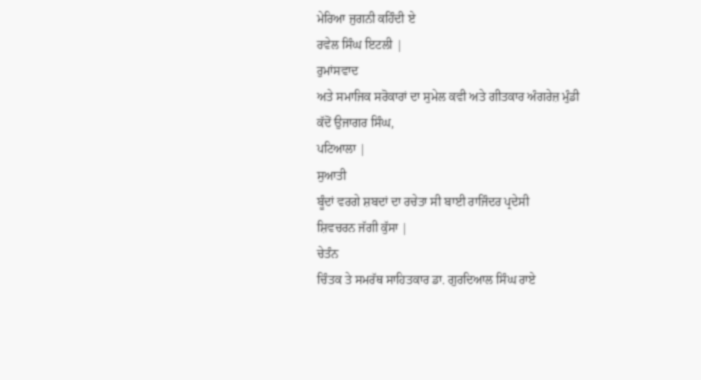ਮੇਰਿਆ ਜੁਗਨੀ ਕਹਿੰਦੀ ਏ
ਰਵੇਲ ਸਿੰਘ ਇਟਲੀ |
ਰੁਮਾਂਸਵਾਦ
ਅਤੇ ਸਮਾਜਿਕ ਸਰੋਕਾਰਾਂ ਦਾ ਸੁਮੇਲ ਕਵੀ ਅਤੇ ਗੀਤਕਾਰ ਅੰਗਰੇਜ਼ ਮੁੰਡੀ
ਕੱਦੋਂ ਉਜਾਗਰ ਸਿੰਘ,
ਪਟਿਆਲਾ |
ਸੁਆਤੀ
ਬੂੰਦਾਂ ਵਰਗੇ ਸ਼ਬਦਾਂ ਦਾ ਰਚੇਤਾ ਸੀ ਬਾਈ ਰਾਜਿੰਦਰ ਪ੍ਰਦੇਸੀ
ਸ਼ਿਵਚਰਨ ਜੱਗੀ ਕੁੱਸਾ |
ਚੇਤੰਨ
ਚਿੰਤਕ ਤੇ ਸਮਰੱਥ ਸਾਹਿਤਕਾਰ ਡਾ. ਗੁਰਦਿਆਲ ਸਿੰਘ ਰਾਏ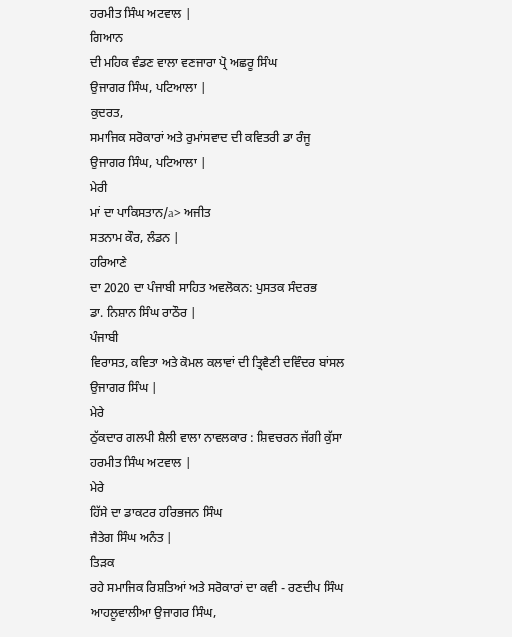ਹਰਮੀਤ ਸਿੰਘ ਅਟਵਾਲ |
ਗਿਆਨ
ਦੀ ਮਹਿਕ ਵੰਡਣ ਵਾਲਾ ਵਣਜਾਰਾ ਪ੍ਰੋ ਅਛਰੂ ਸਿੰਘ
ਉਜਾਗਰ ਸਿੰਘ, ਪਟਿਆਲਾ |
ਕੁਦਰਤ,
ਸਮਾਜਿਕ ਸਰੋਕਾਰਾਂ ਅਤੇ ਰੁਮਾਂਸਵਾਦ ਦੀ ਕਵਿਤਰੀ ਡਾ ਰੰਜੂ
ਉਜਾਗਰ ਸਿੰਘ, ਪਟਿਆਲਾ |
ਮੇਰੀ
ਮਾਂ ਦਾ ਪਾਕਿਸਤਾਨ/a> ਅਜੀਤ
ਸਤਨਾਮ ਕੌਰ, ਲੰਡਨ |
ਹਰਿਆਣੇ
ਦਾ 2020 ਦਾ ਪੰਜਾਬੀ ਸਾਹਿਤ ਅਵਲੋਕਨ: ਪੁਸਤਕ ਸੰਦਰਭ
ਡਾ. ਨਿਸ਼ਾਨ ਸਿੰਘ ਰਾਠੌਰ |
ਪੰਜਾਬੀ
ਵਿਰਾਸਤ, ਕਵਿਤਾ ਅਤੇ ਕੋਮਲ ਕਲਾਵਾਂ ਦੀ ਤ੍ਰਿਵੈਣੀ ਦਵਿੰਦਰ ਬਾਂਸਲ
ਉਜਾਗਰ ਸਿੰਘ |
ਮੇਰੇ
ਠੁੱਕਦਾਰ ਗਲਪੀ ਸ਼ੈਲੀ ਵਾਲਾ ਨਾਵਲਕਾਰ : ਸ਼ਿਵਚਰਨ ਜੱਗੀ ਕੁੱਸਾ
ਹਰਮੀਤ ਸਿੰਘ ਅਟਵਾਲ |
ਮੇਰੇ
ਹਿੱਸੇ ਦਾ ਡਾਕਟਰ ਹਰਿਭਜਨ ਸਿੰਘ
ਜੈਤੇਗ ਸਿੰਘ ਅਨੰਤ |
ਤਿੜਕ
ਰਹੇ ਸਮਾਜਿਕ ਰਿਸ਼ਤਿਆਂ ਅਤੇ ਸਰੋਕਾਰਾਂ ਦਾ ਕਵੀ - ਰਣਦੀਪ ਸਿੰਘ
ਆਹਲੂਵਾਲੀਆ ਉਜਾਗਰ ਸਿੰਘ,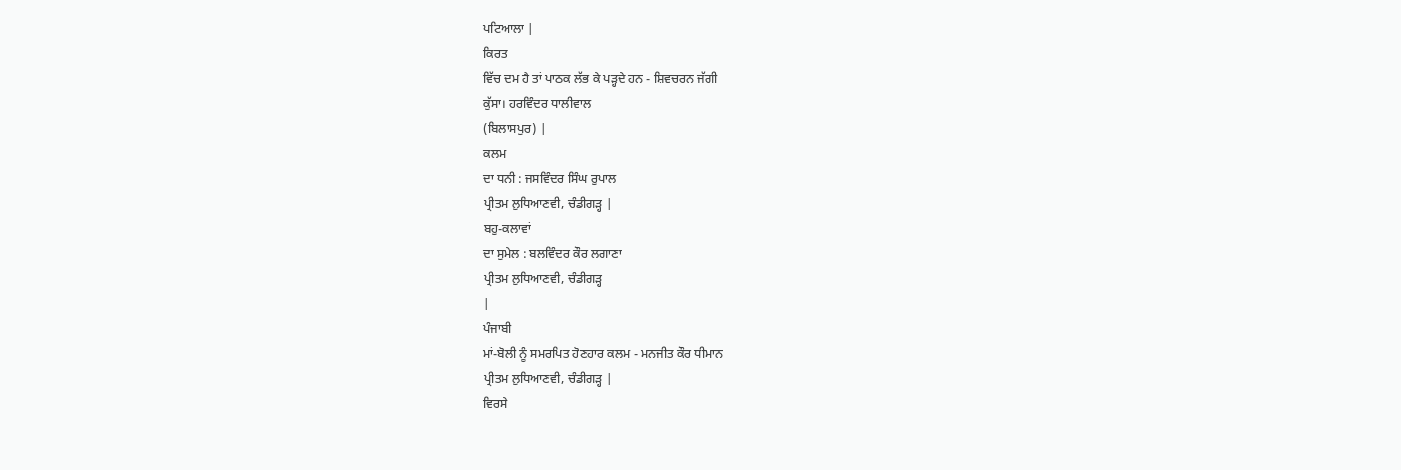ਪਟਿਆਲਾ |
ਕਿਰਤ
ਵਿੱਚ ਦਮ ਹੈ ਤਾਂ ਪਾਠਕ ਲੱਭ ਕੇ ਪੜ੍ਹਦੇ ਹਨ - ਸ਼ਿਵਚਰਨ ਜੱਗੀ
ਕੁੱਸਾ। ਹਰਵਿੰਦਰ ਧਾਲੀਵਾਲ
(ਬਿਲਾਸਪੁਰ) |
ਕਲਮ
ਦਾ ਧਨੀ : ਜਸਵਿੰਦਰ ਸਿੰਘ ਰੁਪਾਲ
ਪ੍ਰੀਤਮ ਲੁਧਿਆਣਵੀ, ਚੰਡੀਗੜ੍ਹ |
ਬਹੁ-ਕਲਾਵਾਂ
ਦਾ ਸੁਮੇਲ : ਬਲਵਿੰਦਰ ਕੌਰ ਲਗਾਣਾ
ਪ੍ਰੀਤਮ ਲੁਧਿਆਣਵੀ, ਚੰਡੀਗੜ੍ਹ
|
ਪੰਜਾਬੀ
ਮਾਂ-ਬੋਲੀ ਨੂੰ ਸਮਰਪਿਤ ਹੋਣਹਾਰ ਕਲਮ - ਮਨਜੀਤ ਕੌਰ ਧੀਮਾਨ
ਪ੍ਰੀਤਮ ਲੁਧਿਆਣਵੀ, ਚੰਡੀਗੜ੍ਹ |
ਵਿਰਸੇ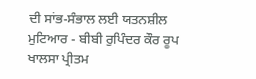ਦੀ ਸਾਂਭ-ਸੰਭਾਲ ਲਈ ਯਤਨਸ਼ੀਲ ਮੁਟਿਆਰ - ਬੀਬੀ ਰੁਪਿੰਦਰ ਕੌਰ ਰੂਪ
ਖਾਲਸਾ ਪ੍ਰੀਤਮ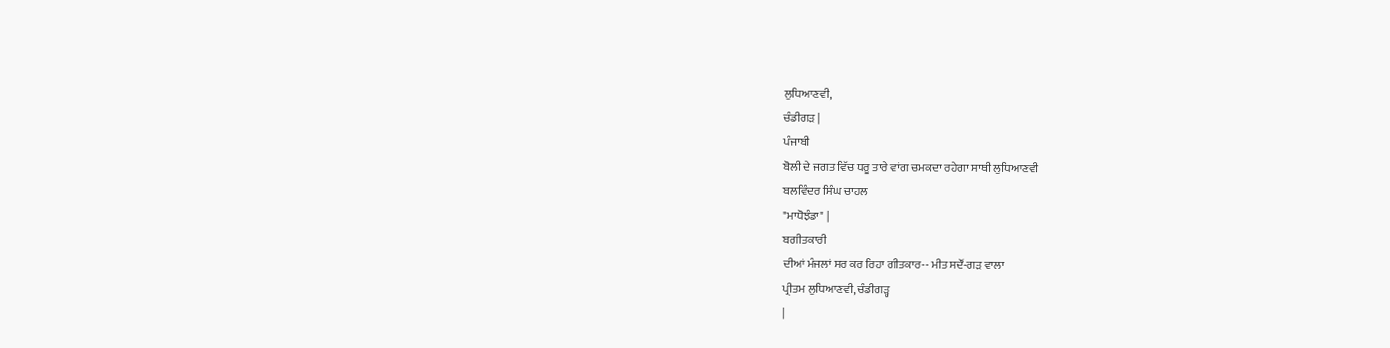ਲੁਧਿਆਣਵੀ,
ਚੰਡੀਗੜ |
ਪੰਜਾਬੀ
ਬੋਲੀ ਦੇ ਜਗਤ ਵਿੱਚ ਧਰੂ ਤਾਰੇ ਵਾਂਗ ਚਮਕਦਾ ਰਹੇਗਾ ਸਾਥੀ ਲੁਧਿਆਣਵੀ
ਬਲਵਿੰਦਰ ਸਿੰਘ ਚਾਹਲ
"ਮਾਧੋਝੰਡਾ" |
ਬਗੀਤਕਾਰੀ
ਦੀਆਂ ਮੰਜਲਾਂ ਸਰ ਕਰ ਰਿਹਾ ਗੀਤਕਾਰ-- ਮੀਤ ਸਦੌਂ-ਗੜ ਵਾਲਾ
ਪ੍ਰੀਤਮ ਲੁਧਿਆਣਵੀ, ਚੰਡੀਗੜ੍ਹ
|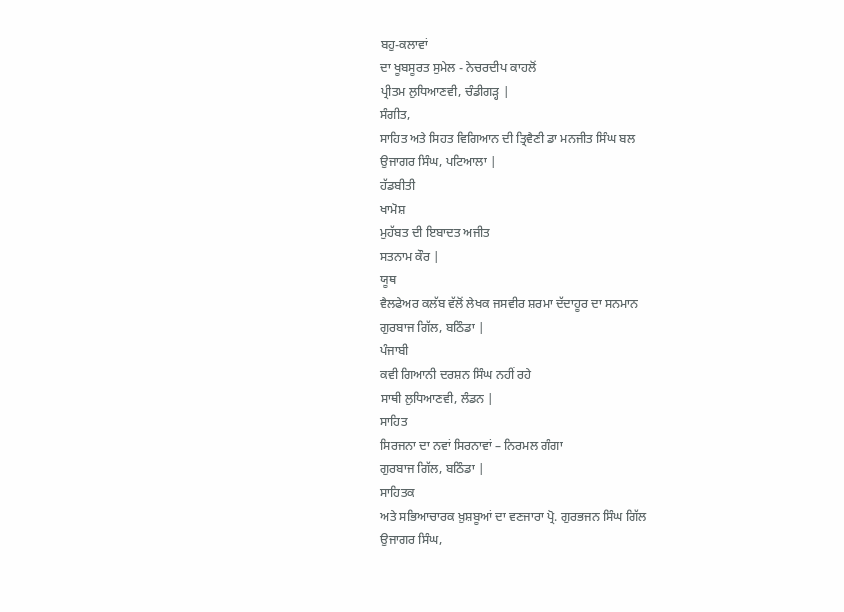ਬਹੁ-ਕਲਾਵਾਂ
ਦਾ ਖੂਬਸੂਰਤ ਸੁਮੇਲ - ਨੇਚਰਦੀਪ ਕਾਹਲੋਂ
ਪ੍ਰੀਤਮ ਲੁਧਿਆਣਵੀ, ਚੰਡੀਗੜ੍ਹ |
ਸੰਗੀਤ,
ਸਾਹਿਤ ਅਤੇ ਸਿਹਤ ਵਿਗਿਆਨ ਦੀ ਤ੍ਰਿਵੈਣੀ ਡਾ ਮਨਜੀਤ ਸਿੰਘ ਬਲ
ਉਜਾਗਰ ਸਿੰਘ, ਪਟਿਆਲਾ |
ਹੱਡਬੀਤੀ
ਖਾਮੋਸ਼
ਮੁਹੱਬਤ ਦੀ ਇਬਾਦਤ ਅਜੀਤ
ਸਤਨਾਮ ਕੌਰ |
ਯੂਥ
ਵੈਲਫੇਅਰ ਕਲੱਬ ਵੱਲੋਂ ਲੇਖਕ ਜਸਵੀਰ ਸ਼ਰਮਾ ਦੱਦਾਹੂਰ ਦਾ ਸਨਮਾਨ
ਗੁਰਬਾਜ ਗਿੱਲ, ਬਠਿੰਡਾ |
ਪੰਜਾਬੀ
ਕਵੀ ਗਿਆਨੀ ਦਰਸ਼ਨ ਸਿੰਘ ਨਹੀਂ ਰਹੇ
ਸਾਥੀ ਲੁਧਿਆਣਵੀ, ਲੰਡਨ |
ਸਾਹਿਤ
ਸਿਰਜਨਾ ਦਾ ਨਵਾਂ ਸਿਰਨਾਵਾਂ – ਨਿਰਮਲ ਗੰਗਾ
ਗੁਰਬਾਜ ਗਿੱਲ, ਬਠਿੰਡਾ |
ਸਾਹਿਤਕ
ਅਤੇ ਸਭਿਆਚਾਰਕ ਖ਼ੁਸ਼ਬੂਆਂ ਦਾ ਵਣਜਾਰਾ ਪ੍ਰੋ. ਗੁਰਭਜਨ ਸਿੰਘ ਗਿੱਲ
ਉਜਾਗਰ ਸਿੰਘ,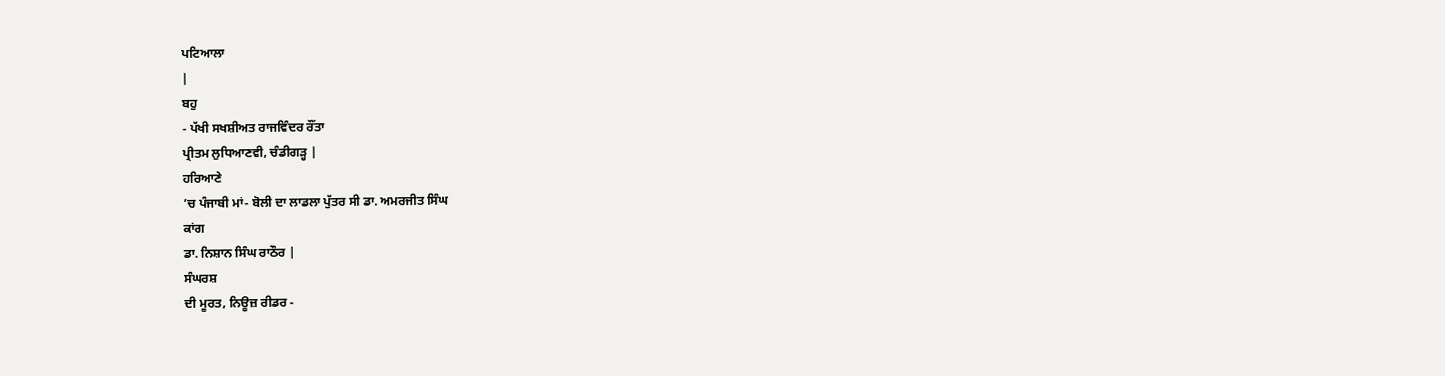ਪਟਿਆਲਾ
|
ਬਹੁ
- ਪੱਖੀ ਸਖਸ਼ੀਅਤ ਰਾਜਵਿੰਦਰ ਰੌਂਤਾ
ਪ੍ਰੀਤਮ ਲੁਧਿਆਣਵੀ, ਚੰਡੀਗੜ੍ਹ |
ਹਰਿਆਣੇ
’ਚ ਪੰਜਾਬੀ ਮਾਂ- ਬੋਲੀ ਦਾ ਲਾਡਲਾ ਪੁੱਤਰ ਸੀ ਡਾ. ਅਮਰਜੀਤ ਸਿੰਘ
ਕਾਂਗ
ਡਾ. ਨਿਸ਼ਾਨ ਸਿੰਘ ਰਾਠੌਰ |
ਸੰਘਰਸ਼
ਦੀ ਮੂਰਤ, ਨਿਊਜ਼ ਰੀਡਰ -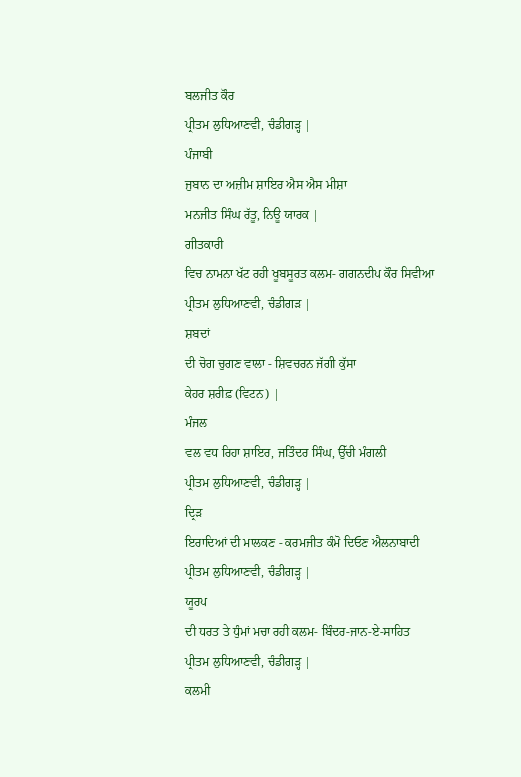ਬਲਜੀਤ ਕੌਰ
ਪ੍ਰੀਤਮ ਲੁਧਿਆਣਵੀ, ਚੰਡੀਗੜ੍ਹ |
ਪੰਜਾਬੀ
ਜੁਬਾਨ ਦਾ ਅਜ਼ੀਮ ਸ਼ਾਇਰ ਐਸ ਐਸ ਮੀਸ਼ਾ
ਮਨਜੀਤ ਸਿੰਘ ਰੱਤੂ, ਨਿਊ ਯਾਰਕ |
ਗੀਤਕਾਰੀ
ਵਿਚ ਨਾਮਨਾ ਖੱਟ ਰਹੀ ਖੂਬਸੂਰਤ ਕਲਮ- ਗਗਨਦੀਪ ਕੌਰ ਸਿਵੀਆ
ਪ੍ਰੀਤਮ ਲੁਧਿਆਣਵੀ, ਚੰਡੀਗੜ |
ਸ਼ਬਦਾਂ
ਦੀ ਚੋਗ ਚੁਗਣ ਵਾਲਾ - ਸ਼ਿਵਚਰਨ ਜੱਗੀ ਕੁੱਸਾ
ਕੇਹਰ ਸ਼ਰੀਫ਼ (ਵਿਟਨ) |
ਮੰਜਲ
ਵਲ ਵਧ ਰਿਹਾ ਸ਼ਾਇਰ, ਜਤਿੰਦਰ ਸਿੰਘ, ਉੱਚੀ ਮੰਗਲੀ
ਪ੍ਰੀਤਮ ਲੁਧਿਆਣਵੀ, ਚੰਡੀਗੜ੍ਹ |
ਦ੍ਰਿੜ
ਇਰਾਦਿਆਂ ਦੀ ਮਾਲਕਣ - ਕਰਮਜੀਤ ਕੰਮੋ ਦਿਓਣ ਐਲਨਾਬਾਦੀ
ਪ੍ਰੀਤਮ ਲੁਧਿਆਣਵੀ, ਚੰਡੀਗੜ੍ਹ |
ਯੂਰਪ
ਦੀ ਧਰਤ ਤੇ ਧੁੰਮਾਂ ਮਚਾ ਰਹੀ ਕਲਮ- ਬਿੰਦਰ-ਜਾਨ-ਏ-ਸਾਹਿਤ
ਪ੍ਰੀਤਮ ਲੁਧਿਆਣਵੀ, ਚੰਡੀਗੜ੍ਹ |
ਕਲਮੀ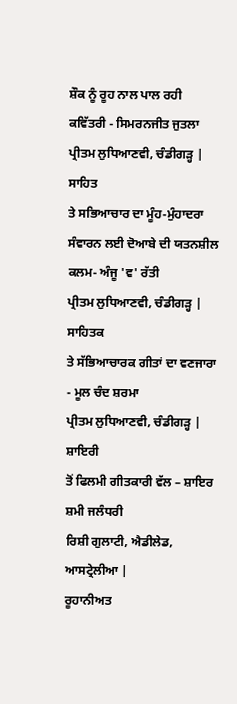ਸ਼ੌਕ ਨੂੰ ਰੂਹ ਨਾਲ ਪਾਲ ਰਹੀ ਕਵਿੱਤਰੀ - ਸਿਮਰਨਜੀਤ ਜੁਤਲਾ
ਪ੍ਰੀਤਮ ਲੁਧਿਆਣਵੀ, ਚੰਡੀਗੜ੍ਹ |
ਸਾਹਿਤ
ਤੇ ਸਭਿਆਚਾਰ ਦਾ ਮੂੰਹ-ਮੁੰਹਾਦਰਾ ਸੰਵਾਰਨ ਲਈ ਦੋਆਬੇ ਦੀ ਯਤਨਸ਼ੀਲ
ਕਲਮ- ਅੰਜੂ 'ਵ' ਰੱਤੀ
ਪ੍ਰੀਤਮ ਲੁਧਿਆਣਵੀ, ਚੰਡੀਗੜ੍ਹ |
ਸਾਹਿਤਕ
ਤੇ ਸੱਭਿਆਚਾਰਕ ਗੀਤਾਂ ਦਾ ਵਣਜਾਰਾ - ਮੂਲ ਚੰਦ ਸ਼ਰਮਾ
ਪ੍ਰੀਤਮ ਲੁਧਿਆਣਵੀ, ਚੰਡੀਗੜ੍ਹ |
ਸ਼ਾਇਰੀ
ਤੋਂ ਫਿਲਮੀ ਗੀਤਕਾਰੀ ਵੱਲ – ਸ਼ਾਇਰ ਸ਼ਮੀ ਜਲੰਧਰੀ
ਰਿਸ਼ੀ ਗੁਲਾਟੀ, ਐਡੀਲੇਡ, ਆਸਟ੍ਰੇਲੀਆ |
ਰੂਹਾਨੀਅਤ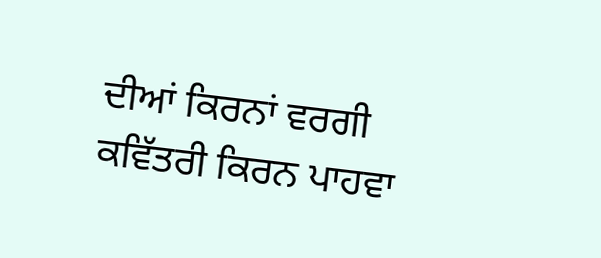ਦੀਆਂ ਕਿਰਨਾਂ ਵਰਗੀ ਕਵਿੱਤਰੀ ਕਿਰਨ ਪਾਹਵਾ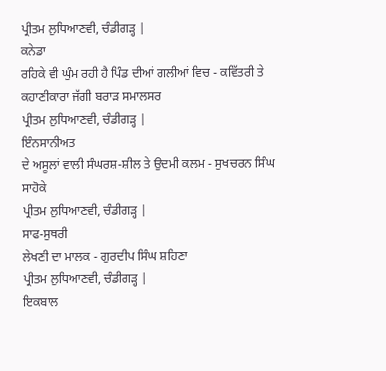ਪ੍ਰੀਤਮ ਲੁਧਿਆਣਵੀ, ਚੰਡੀਗੜ੍ਹ |
ਕਨੇਡਾ
ਰਹਿਕੇ ਵੀ ਘੁੰਮ ਰਹੀ ਹੈ ਪਿੰਡ ਦੀਆਂ ਗਲੀਆਂ ਵਿਚ - ਕਵਿੱਤਰੀ ਤੇ
ਕਹਾਣੀਕਾਰਾ ਜੱਗੀ ਬਰਾੜ ਸਮਾਲਸਰ
ਪ੍ਰੀਤਮ ਲੁਧਿਆਣਵੀ, ਚੰਡੀਗੜ੍ਹ |
ਇੰਨਸਾਨੀਅਤ
ਦੇ ਅਸੂਲਾਂ ਵਾਲੀ ਸੰਘਰਸ਼-ਸ਼ੀਲ ਤੇ ਉਦਮੀ ਕਲਮ - ਸੁਖਚਰਨ ਸਿੰਘ
ਸਾਹੋਕੇ
ਪ੍ਰੀਤਮ ਲੁਧਿਆਣਵੀ, ਚੰਡੀਗੜ੍ਹ |
ਸਾਫ-ਸੁਥਰੀ
ਲੇਖਣੀ ਦਾ ਮਾਲਕ - ਗੁਰਦੀਪ ਸਿੰਘ ਸ਼ਹਿਣਾ
ਪ੍ਰੀਤਮ ਲੁਧਿਆਣਵੀ, ਚੰਡੀਗੜ੍ਹ |
ਇਕਬਾਲ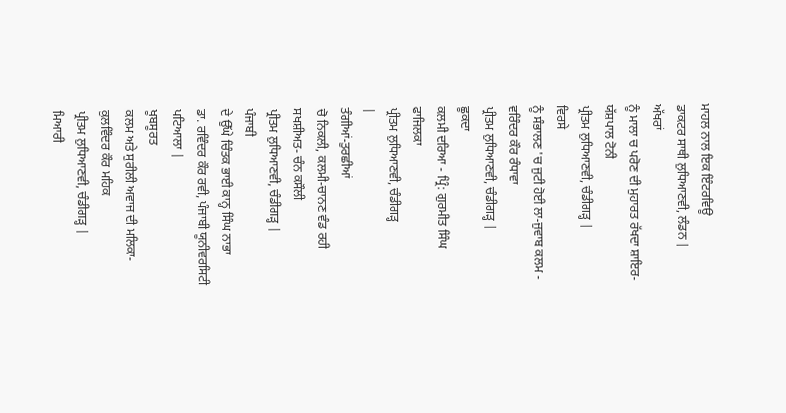ਮਾਹਲ ਨਾਲ ਇਕ ਇੰਟਰਵਿਊ
ਡਾਕਟਰ ਸਾਥੀ ਲੁਧਿਆਣਵੀ, ਲੰਡਨ |
ਅੱਖਰਾਂ
ਨੂੰ ਮਾਲਾ ਚ ਪਰੋਣ ਦੀ ਮੁਹਾਰਤ ਰੱਖਦਾ ਸ਼ਾਇਰ- ਯੱਸ਼ਪਾਲ ਟੋਨੀ
ਪ੍ਰੀਤਮ ਲੁਧਿਆਣਵੀ, ਚੰਡੀਗੜ੍ਹ |
ਵਿਰਸੇ
ਨੂੰ ਸੰਭਾਲਣ 'ਚ ਜੁਟੀ ਹੋਈ ਲਾ-ਜੁਵਾਬ ਕਲਮ - ਵਰਿੰਦਰ ਕੌਰ ਰੰਧਾਵਾ
ਪ੍ਰੀਤਮ ਲੁਧਿਆਣਵੀ, ਚੰਡੀਗੜ੍ਹ |
ਛੂਕਦਾ
ਕਲਮੀ ਦਰਿਆ - ਪ੍ਰਿੰ: ਗੁਰਮੀਤ ਸਿੰਘ ਫਾਜਿਲਕਾ
ਪ੍ਰੀਤਮ ਲੁਧਿਆਣਵੀ, ਚੰਡੀਗੜ੍ਹ
|
ਤੰਗੀਆਂ-ਤੁਰਛੀਆਂ
ਚੋ ਨਿਕਲੀ, ਕਲਮੀ-ਚਾਨਣ ਵੰਡ ਰਹੀ ਸਖਸ਼ੀਅਤ- ਚੰਨ ਕਸੌਲੀ
ਪ੍ਰੀਤਮ ਲੁਧਿਆਣਵੀ, ਚੰਡੀਗੜ੍ਹ |
ਪੰਜਾਬੀ
ਦੇ ਉੱਘੇ ਚਿੰਤਕ ਭਾਈ ਕਾਨ੍ਹ ਸਿੰਘ ਨਾਭਾ
ਡਾ. ਰਵਿੰਦਰ ਕੌਰ ਰਵੀ, ਪੰਜਾਬੀ ਯੂਨੀਵਰਸਿਟੀ
ਪਟਿਆਲਾ |
ਖੂਬਸੂਰਤ
ਕਲਮ ਅਤੇ ਸੁਰੀਲੀ ਅਵਾਜ ਦੀ ਮਲਿਕਾ- ਕੁਲਵਿੰਦਰ ਕੌਰ ਮਹਿਕ
ਪ੍ਰੀਤਮ ਲੁਧਿਆਣਵੀ, ਚੰਡੀਗੜ੍ਹ |
ਮਿਆਰੀ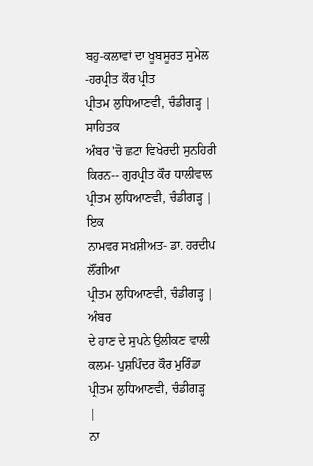ਬਹੁ-ਕਲਾਵਾਂ ਦਾ ਖੂਬਸੂਰਤ ਸੁਮੇਲ -ਹਰਪ੍ਰੀਤ ਕੌਰ ਪ੍ਰੀਤ
ਪ੍ਰੀਤਮ ਲੁਧਿਆਣਵੀ, ਚੰਡੀਗੜ੍ਹ |
ਸਾਹਿਤਕ
ਅੰਬਰ 'ਚੋ ਛਟਾ ਵਿਖੇਰਦੀ ਸੁਨਹਿਰੀ ਕਿਰਨ-- ਗੁਰਪ੍ਰੀਤ ਕੌਰ ਧਾਲੀਵਾਲ
ਪ੍ਰੀਤਮ ਲੁਧਿਆਣਵੀ, ਚੰਡੀਗੜ੍ਹ |
ਇਕ
ਨਾਮਵਰ ਸਖ਼ਸ਼ੀਅਤ- ਡਾ. ਹਰਦੀਪ ਲੌਂਗੀਆ
ਪ੍ਰੀਤਮ ਲੁਧਿਆਣਵੀ, ਚੰਡੀਗੜ੍ਹ |
ਅੰਬਰ
ਦੇ ਹਾਣ ਦੇ ਸੁਪਨੇ ਉਲੀਕਣ ਵਾਲੀ ਕਲਮ- ਪੁਸ਼ਪਿੰਦਰ ਕੌਰ ਮੁਰਿੰਡਾ
ਪ੍ਰੀਤਮ ਲੁਧਿਆਣਵੀ, ਚੰਡੀਗੜ੍ਹ
|
ਨਾ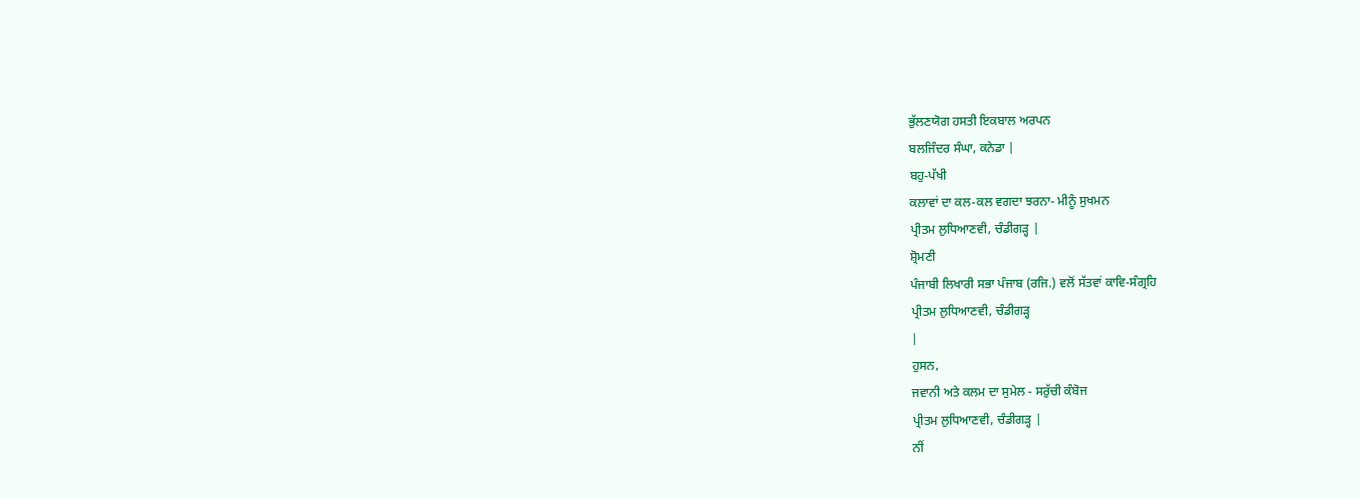ਭੁੱਲਣਯੋਗ ਹਸਤੀ ਇਕਬਾਲ ਅਰਪਨ
ਬਲਜਿੰਦਰ ਸੰਘਾ, ਕਨੇਡਾ |
ਬਹੁ-ਪੱਖੀ
ਕਲਾਵਾਂ ਦਾ ਕਲ-ਕਲ ਵਗਦਾ ਝਰਨਾ- ਮੀਨੂੰ ਸੁਖਮਨ
ਪ੍ਰੀਤਮ ਲੁਧਿਆਣਵੀ, ਚੰਡੀਗੜ੍ਹ |
ਸ਼੍ਰੋਮਣੀ
ਪੰਜਾਬੀ ਲਿਖਾਰੀ ਸਭਾ ਪੰਜਾਬ (ਰਜਿ.) ਵਲੋਂ ਸੱਤਵਾਂ ਕਾਵਿ-ਸੰਗ੍ਰਹਿ
ਪ੍ਰੀਤਮ ਲੁਧਿਆਣਵੀ, ਚੰਡੀਗੜ੍ਹ
|
ਹੁਸਨ,
ਜਵਾਨੀ ਅਤੇ ਕਲਮ ਦਾ ਸੁਮੇਲ - ਸਰੁੱਚੀ ਕੰਬੋਜ
ਪ੍ਰੀਤਮ ਲੁਧਿਆਣਵੀ, ਚੰਡੀਗੜ੍ਹ |
ਨੀਂ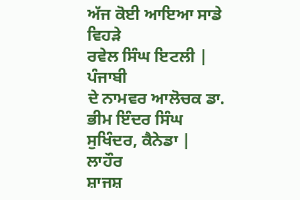ਅੱਜ ਕੋਈ ਆਇਆ ਸਾਡੇ ਵਿਹੜੇ
ਰਵੇਲ ਸਿੰਘ ਇਟਲੀ |
ਪੰਜਾਬੀ
ਦੇ ਨਾਮਵਰ ਆਲੋਚਕ ਡਾ. ਭੀਮ ਇੰਦਰ ਸਿੰਘ
ਸੁਖਿੰਦਰ, ਕੈਨੇਡਾ |
ਲਾਹੌਰ
ਸ਼ਾਜਸ਼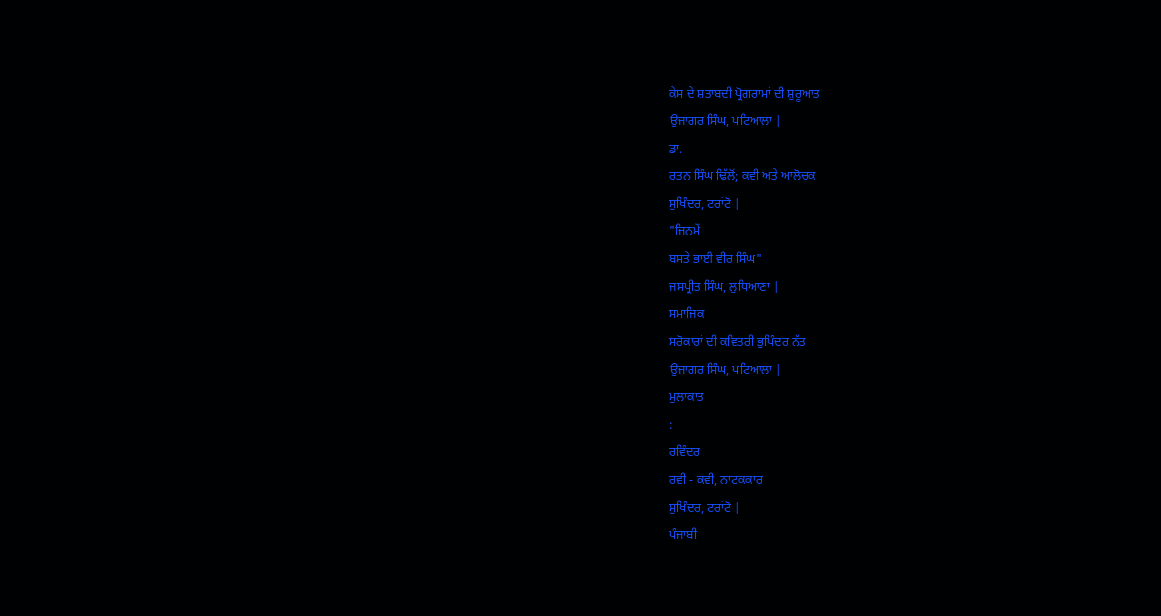ਕੇਸ ਦੇ ਸ਼ਤਾਬਦੀ ਪ੍ਰੋਗਰਾਮਾਂ ਦੀ ਸ਼ੁਰੂਆਤ
ਉਜਾਗਰ ਸਿੰਘ, ਪਟਿਆਲਾ |
ਡਾ.
ਰਤਨ ਸਿੰਘ ਢਿੱਲੋਂ; ਕਵੀ ਅਤੇ ਆਲੋਚਕ
ਸੁਖਿੰਦਰ, ਟਰਾਂਟੋ |
"ਜਿਨਮੇਂ
ਬਸਤੇ ਭਾਈ ਵੀਰ ਸਿੰਘ"
ਜਸਪ੍ਰੀਤ ਸਿੰਘ, ਲੁਧਿਆਣਾ |
ਸਮਾਜਿਕ
ਸਰੋਕਾਰਾਂ ਦੀ ਕਵਿਤਰੀ ਭੁਪਿੰਦਰ ਨੱਤ
ਉਜਾਗਰ ਸਿੰਘ, ਪਟਿਆਲਾ |
ਮੁਲਾਕਾਤ
:
ਰਵਿੰਦਰ
ਰਵੀ - ਕਵੀ, ਨਾਟਕਕਾਰ
ਸੁਖਿੰਦਰ, ਟਰਾਂਟੋ |
ਪੰਜਾਬੀ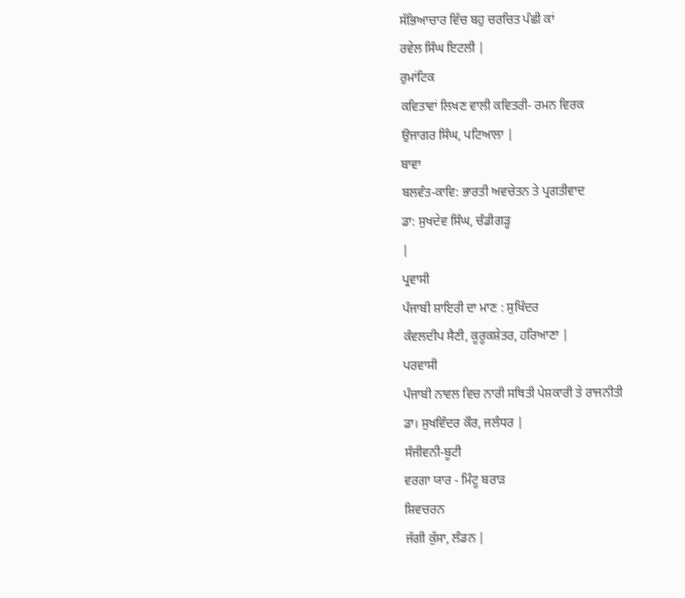ਸੱਭਿਆਚਾਰ ਵਿੱਚ ਬਹੁ ਚਰਚਿਤ ਪੰਛੀ ਕਾਂ
ਰਵੇਲ ਸਿੰਘ ਇਟਲੀ |
ਰੁਮਾਂਟਿਕ
ਕਵਿਤਾਵਾਂ ਲਿਖਣ ਵਾਲੀ ਕਵਿਤਰੀ- ਰਮਨ ਵਿਰਕ
ਉਜਾਗਰ ਸਿੰਘ, ਪਟਿਆਲਾ |
ਬਾਵਾ
ਬਲਵੰਤ-ਕਾਵਿ: ਭਾਰਤੀ ਅਵਚੇਤਨ ਤੇ ਪ੍ਰਗਤੀਵਾਦ
ਡਾ: ਸੁਖਦੇਵ ਸਿੰਘ, ਚੰਡੀਗੜ੍ਹ
|
ਪ੍ਰਵਾਸੀ
ਪੰਜਾਬੀ ਸ਼ਾਇਰੀ ਦਾ ਮਾਣ : ਸੁਖਿੰਦਰ
ਕੰਵਲਦੀਪ ਸੈਣੀ, ਕੂਰੂਕਸ਼ੇਤਰ, ਹਰਿਆਣਾ |
ਪਰਵਾਸੀ
ਪੰਜਾਬੀ ਨਾਵਲ ਵਿਚ ਨਾਰੀ ਸਥਿਤੀ ਪੇਸ਼ਕਾਰੀ ਤੇ ਰਾਜਨੀਤੀ
ਡਾ। ਸੁਖਵਿੰਦਰ ਕੌਰ, ਜਲੰਧਰ |
ਸੰਜੀਵਨੀ-ਬੂਟੀ
ਵਰਗਾ ਯਾਰ - ਮਿੰਟੂ ਬਰਾੜ
ਸ਼ਿਵਚਰਨ
ਜੱਗੀ ਕੁੱਸਾ, ਲੰਡਨ |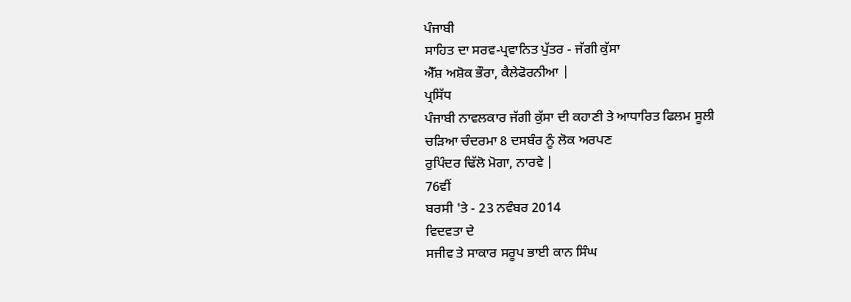ਪੰਜਾਬੀ
ਸਾਹਿਤ ਦਾ ਸਰਵ-ਪ੍ਰਵਾਨਿਤ ਪੁੱਤਰ - ਜੱਗੀ ਕੁੱਸਾ
ਐੱਸ਼ ਅਸ਼ੋਕ ਭੌਰਾ, ਕੈਲੇਫੋਰਨੀਆ |
ਪ੍ਰਸਿੱਧ
ਪੰਜਾਬੀ ਨਾਵਲਕਾਰ ਜੱਗੀ ਕੁੱਸਾ ਦੀ ਕਹਾਣੀ ਤੇ ਆਧਾਰਿਤ ਫਿਲਮ ਸੂਲੀ
ਚੜਿਆ ਚੰਦਰਮਾ 8 ਦਸਬੰਰ ਨੂੰ ਲੋਕ ਅਰਪਣ
ਰੁਪਿੰਦਰ ਢਿੱਲੋ ਮੋਗਾ, ਨਾਰਵੇ |
76ਵੀਂ
ਬਰਸੀ 'ਤੇ - 23 ਨਵੰਬਰ 2014
ਵਿਦਵਤਾ ਦੇ
ਸਜੀਵ ਤੇ ਸਾਕਾਰ ਸਰੂਪ ਭਾਈ ਕਾਨ ਸਿੰਘ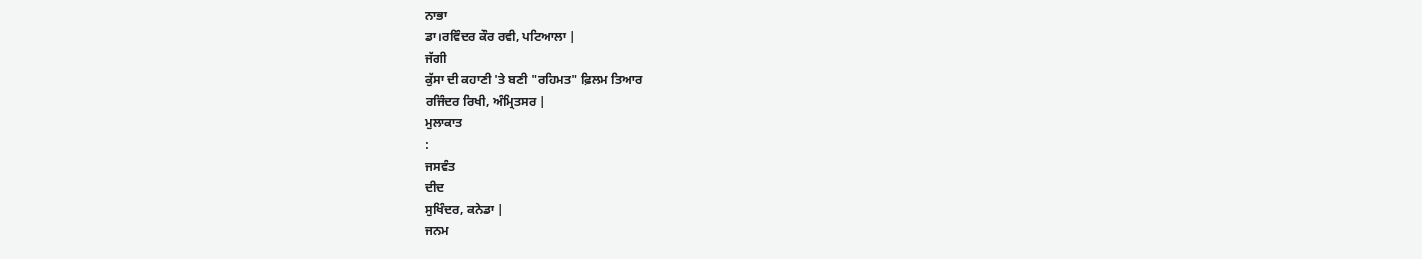ਨਾਭਾ
ਡਾ।ਰਵਿੰਦਰ ਕੌਰ ਰਵੀ, ਪਟਿਆਲਾ |
ਜੱਗੀ
ਕੁੱਸਾ ਦੀ ਕਹਾਣੀ 'ਤੇ ਬਣੀ "ਰਹਿਮਤ" ਫ਼ਿਲਮ ਤਿਆਰ
ਰਜਿੰਦਰ ਰਿਖੀ, ਅੰਮ੍ਰਿਤਸਰ |
ਮੁਲਾਕਾਤ
:
ਜਸਵੰਤ
ਦੀਦ
ਸੁਖਿੰਦਰ, ਕਨੇਡਾ |
ਜਨਮ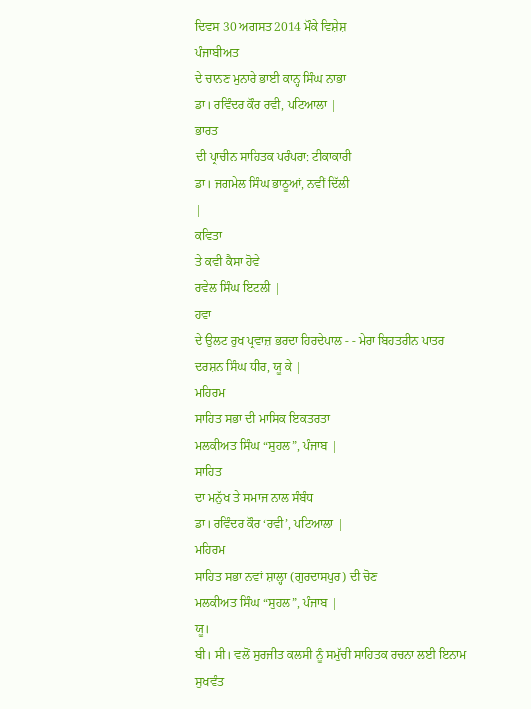ਦਿਵਸ 30 ਅਗਸਤ2014 ਮੌਕੇ ਵਿਸ਼ੇਸ਼
ਪੰਜਾਬੀਅਤ
ਦੇ ਚਾਨਣ ਮੁਨਾਰੇ ਭਾਈ ਕਾਨ੍ਹ ਸਿੰਘ ਨਾਭਾ
ਡਾ। ਰਵਿੰਦਰ ਕੌਰ ਰਵੀ, ਪਟਿਆਲਾ |
ਭਾਰਤ
ਦੀ ਪ੍ਰਾਚੀਨ ਸਾਹਿਤਕ ਪਰੰਪਰਾ: ਟੀਕਾਕਾਰੀ
ਡਾ। ਜਗਮੇਲ ਸਿੰਘ ਭਾਠੂਆਂ, ਨਵੀਂ ਦਿੱਲੀ
|
ਕਵਿਤਾ
ਤੇ ਕਵੀ ਕੈਸਾ ਹੋਵੇ
ਰਵੇਲ ਸਿੰਘ ਇਟਲੀ |
ਹਵਾ
ਦੇ ਉਲਟ ਰੁਖ ਪ੍ਰਵਾਜ਼ ਭਰਦਾ ਹਿਰਦੇਪਾਲ - - ਮੇਰਾ ਬਿਹਤਰੀਨ ਪਾਤਰ
ਦਰਸ਼ਨ ਸਿੰਘ ਧੀਰ, ਯੂ ਕੇ |
ਮਹਿਰਮ
ਸਾਹਿਤ ਸਭਾ ਦੀ ਮਾਸਿਕ ਇਕਤਰਤਾ
ਮਲਕੀਅਤ ਸਿੰਘ “ਸੁਹਲ”, ਪੰਜਾਬ |
ਸਾਹਿਤ
ਦਾ ਮਨੁੱਖ ਤੇ ਸਮਾਜ ਨਾਲ ਸੰਬੰਧ
ਡਾ। ਰਵਿੰਦਰ ਕੌਰ ‘ਰਵੀ’, ਪਟਿਆਲਾ |
ਮਹਿਰਮ
ਸਾਹਿਤ ਸਭਾ ਨਵਾਂ ਸ਼ਾਲ੍ਹਾ (ਗੁਰਦਾਸਪੁਰ) ਦੀ ਚੋਣ
ਮਲਕੀਅਤ ਸਿੰਘ “ਸੁਹਲ”, ਪੰਜਾਬ |
ਯੂ।
ਬੀ। ਸੀ। ਵਲੋਂ ਸੁਰਜੀਤ ਕਲਸੀ ਨੂੰ ਸਮੁੱਚੀ ਸਾਹਿਤਕ ਰਚਨਾ ਲਈ ਇਨਾਮ
ਸੁਖਵੰਤ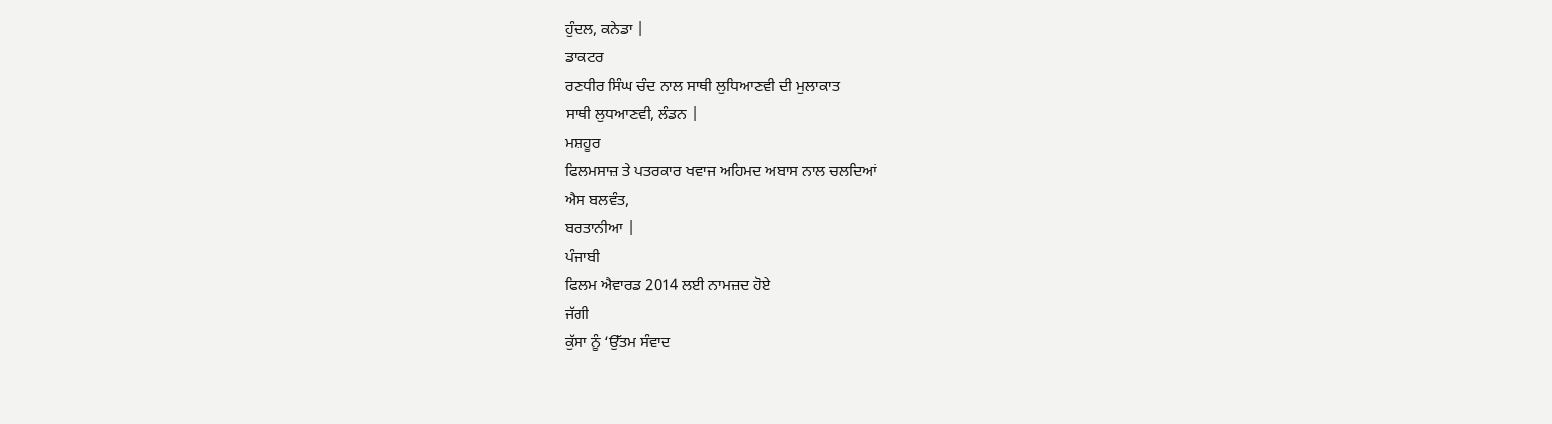ਹੁੰਦਲ, ਕਨੇਡਾ |
ਡਾਕਟਰ
ਰਣਧੀਰ ਸਿੰਘ ਚੰਦ ਨਾਲ ਸਾਥੀ ਲੁਧਿਆਣਵੀ ਦੀ ਮੁਲਾਕਾਤ
ਸਾਥੀ ਲੁਧਆਣਵੀ, ਲੰਡਨ |
ਮਸ਼ਹੂਰ
ਫਿਲਮਸਾਜ਼ ਤੇ ਪਤਰਕਾਰ ਖਵਾਜ ਅਹਿਮਦ ਅਬਾਸ ਨਾਲ ਚਲਦਿਆਂ
ਐਸ ਬਲਵੰਤ,
ਬਰਤਾਨੀਆ |
ਪੰਜਾਬੀ
ਫਿਲਮ ਐਵਾਰਡ 2014 ਲਈ ਨਾਮਜ਼ਦ ਹੋਏ
ਜੱਗੀ
ਕੁੱਸਾ ਨੂੰ ‘ਉੱਤਮ ਸੰਵਾਦ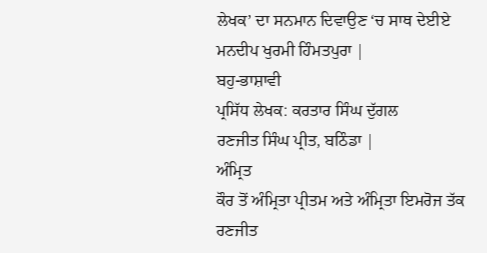ਲੇਖਕ’ ਦਾ ਸਨਮਾਨ ਦਿਵਾਉਣ ‘ਚ ਸਾਥ ਦੇਈਏ
ਮਨਦੀਪ ਖੁਰਮੀ ਹਿੰਮਤਪੁਰਾ |
ਬਹੁ-ਭਾਸ਼ਾਵੀ
ਪ੍ਰਸਿੱਧ ਲੇਖਕ: ਕਰਤਾਰ ਸਿੰਘ ਦੁੱਗਲ
ਰਣਜੀਤ ਸਿੰਘ ਪ੍ਰੀਤ, ਬਠਿੰਡਾ |
ਅੰਮ੍ਰਿਤ
ਕੌਰ ਤੋਂ ਅੰਮ੍ਰਿਤਾ ਪ੍ਰੀਤਮ ਅਤੇ ਅੰਮ੍ਰਿਤਾ ਇਮਰੋਜ ਤੱਕ
ਰਣਜੀਤ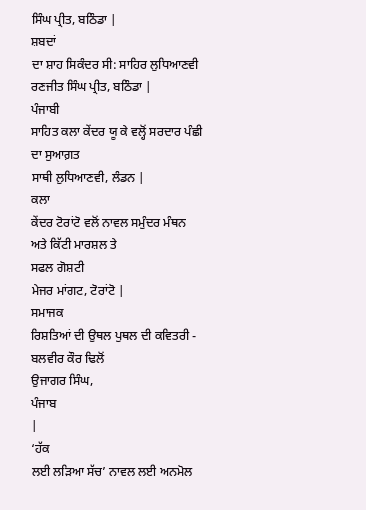ਸਿੰਘ ਪ੍ਰੀਤ, ਬਠਿੰਡਾ |
ਸ਼ਬਦਾਂ
ਦਾ ਸ਼ਾਹ ਸਿਕੰਦਰ ਸੀ: ਸਾਹਿਰ ਲੁਧਿਆਣਵੀ
ਰਣਜੀਤ ਸਿੰਘ ਪ੍ਰੀਤ, ਬਠਿੰਡਾ |
ਪੰਜਾਬੀ
ਸਾਹਿਤ ਕਲਾ ਕੇਂਦਰ ਯੂ ਕੇ ਵਲ੍ਹੋਂ ਸਰਦਾਰ ਪੰਛੀ ਦਾ ਸੁਆਗ਼ਤ
ਸਾਥੀ ਲੁਧਿਆਣਵੀ, ਲੰਡਨ |
ਕਲਾ
ਕੇਂਦਰ ਟੋਰਾਂਟੋ ਵਲੋਂ ਨਾਵਲ ਸਮੁੰਦਰ ਮੰਥਨ ਅਤੇ ਕਿੱਟੀ ਮਾਰਸ਼ਲ ਤੇ
ਸਫਲ ਗੋਸ਼ਟੀ
ਮੇਜਰ ਮਾਂਗਟ, ਟੋਰਾਂਟੋ |
ਸਮਾਜਕ
ਰਿਸ਼ਤਿਆਂ ਦੀ ਉਥਲ ਪੁਥਲ ਦੀ ਕਵਿਤਰੀ - ਬਲਵੀਰ ਕੌਰ ਢਿਲੋਂ
ਉਜਾਗਰ ਸਿੰਘ,
ਪੰਜਾਬ
|
‘ਹੱਕ
ਲਈ ਲੜਿਆ ਸੱਚ’ ਨਾਵਲ ਲਈ ਅਨਮੋਲ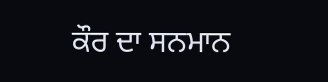ਕੌਰ ਦਾ ਸਨਮਾਨ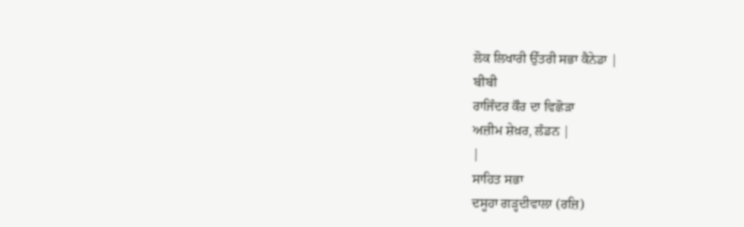ਲੋਕ ਲਿਖਾਰੀ ਉੱਤਰੀ ਸਭਾ ਕੈਨੇਡਾ |
ਬੀਬੀ
ਰਾਜਿੰਦਰ ਕੌਰ ਦਾ ਵਿਛੋੜਾ
ਅਜ਼ੀਮ ਸ਼ੇਖ਼ਰ, ਲੰਡਨ |
|
ਸਾਹਿਤ ਸਭਾ
ਦਸੂਹਾ ਗੜ੍ਹਦੀਵਾਲਾ (ਰਜ਼ਿ)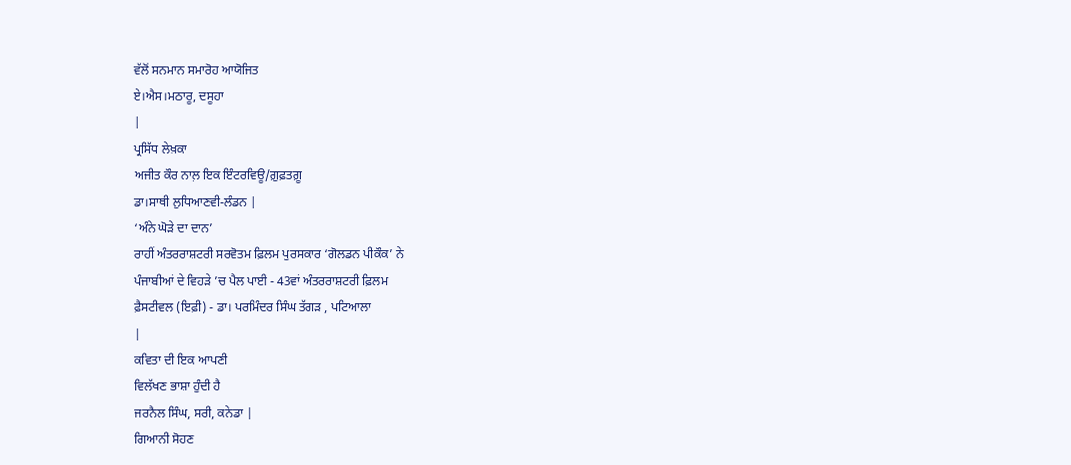ਵੱਲੋਂ ਸਨਮਾਨ ਸਮਾਰੋਹ ਆਯੋਜਿਤ
ਏ।ਐਸ।ਮਠਾਰੂ, ਦਸੂਹਾ
|
ਪ੍ਰਸਿੱਧ ਲੇਖ਼ਕਾ
ਅਜੀਤ ਕੌਰ ਨਾਲ਼ ਇਕ ਇੰਟਰਵਿਊ/ਗ਼ੁਫ਼ਤਗ਼ੂ
ਡਾ।ਸਾਥੀ ਲੁਧਿਆਣਵੀ-ਲੰਡਨ |
‘ਅੰਨੇ ਘੋੜੇ ਦਾ ਦਾਨ’
ਰਾਹੀਂ ਅੰਤਰਰਾਸ਼ਟਰੀ ਸਰਵੋਤਮ ਫ਼ਿਲਮ ਪੁਰਸਕਾਰ ‘ਗੋਲਡਨ ਪੀਕੌਕ’ ਨੇ
ਪੰਜਾਬੀਆਂ ਦੇ ਵਿਹੜੇ ’ਚ ਪੈਲ ਪਾਈ - 43ਵਾਂ ਅੰਤਰਰਾਸ਼ਟਰੀ ਫ਼ਿਲਮ
ਫ਼ੈਸਟੀਵਲ (ਇਫ਼ੀ) - ਡਾ। ਪਰਮਿੰਦਰ ਸਿੰਘ ਤੱਗੜ , ਪਟਿਆਲਾ
|
ਕਵਿਤਾ ਦੀ ਇਕ ਆਪਣੀ
ਵਿਲੱਖਣ ਭਾਸ਼ਾ ਹੁੰਦੀ ਹੈ
ਜਰਨੈਲ ਸਿੰਘ, ਸਰੀ, ਕਨੇਡਾ |
ਗਿਆਨੀ ਸੋਹਣ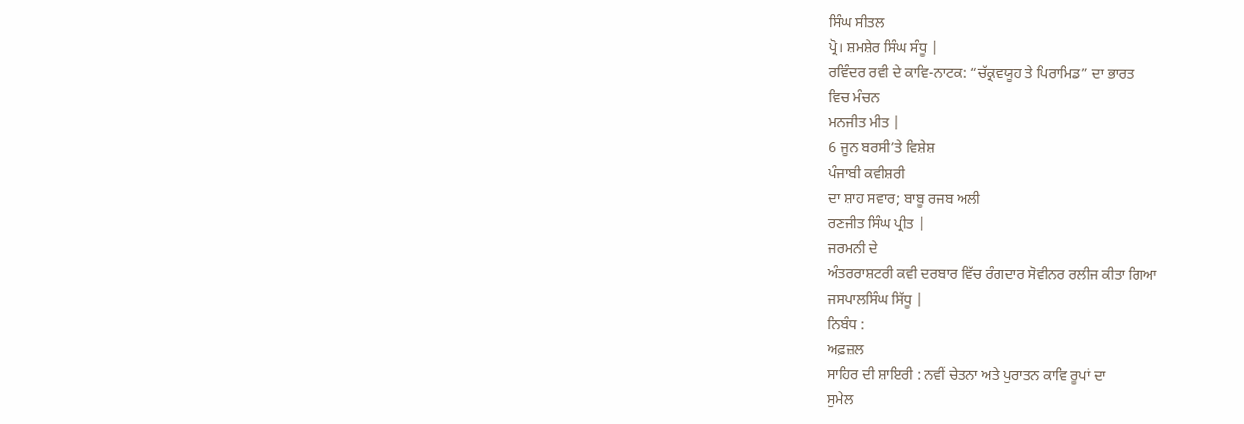ਸਿੰਘ ਸੀਤਲ
ਪ੍ਰੋ। ਸ਼ਮਸ਼ੇਰ ਸਿੰਘ ਸੰਧੂ |
ਰਵਿੰਦਰ ਰਵੀ ਦੇ ਕਾਵਿ-ਨਾਟਕ: “ਚੱਕ੍ਰਵਯੂਹ ਤੇ ਪਿਰਾਮਿਡ” ਦਾ ਭਾਰਤ
ਵਿਚ ਮੰਚਨ
ਮਨਜੀਤ ਮੀਤ |
6 ਜੂਨ ਬਰਸੀ’ਤੇ ਵਿਸ਼ੇਸ਼
ਪੰਜਾਬੀ ਕਵੀਸ਼ਰੀ
ਦਾ ਸ਼ਾਹ ਸਵਾਰ; ਬਾਬੂ ਰਜਬ ਅਲੀ
ਰਣਜੀਤ ਸਿੰਘ ਪ੍ਰੀਤ |
ਜਰਮਨੀ ਦੇ
ਅੰਤਰਰਾਸ਼ਟਰੀ ਕਵੀ ਦਰਬਾਰ ਵਿੱਚ ਰੰਗਦਾਰ ਸੋਵੀਨਰ ਰਲੀਜ ਕੀਤਾ ਗਿਆ
ਜਸਪਾਲਸਿੰਘ ਸਿੱਧੂ |
ਨਿਬੰਧ :
ਅਫ਼ਜ਼ਲ
ਸਾਹਿਰ ਦੀ ਸ਼ਾਇਰੀ : ਨਵੀਂ ਚੇਤਨਾ ਅਤੇ ਪੁਰਾਤਨ ਕਾਵਿ ਰੂਪਾਂ ਦਾ
ਸੁਮੇਲ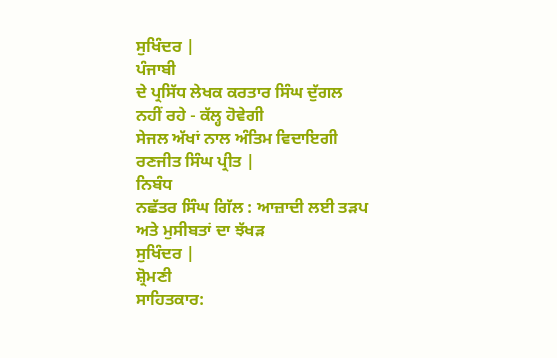ਸੁਖਿੰਦਰ |
ਪੰਜਾਬੀ
ਦੇ ਪ੍ਰਸਿੱਧ ਲੇਖਕ ਕਰਤਾਰ ਸਿੰਘ ਦੁੱਗਲ ਨਹੀਂ ਰਹੇ - ਕੱਲ੍ਹ ਹੋਵੇਗੀ
ਸੇਜਲ ਅੱਖਾਂ ਨਾਲ ਅੰਤਿਮ ਵਿਦਾਇਗੀ
ਰਣਜੀਤ ਸਿੰਘ ਪ੍ਰੀਤ |
ਨਿਬੰਧ
ਨਛੱਤਰ ਸਿੰਘ ਗਿੱਲ : ਆਜ਼ਾਦੀ ਲਈ ਤੜਪ ਅਤੇ ਮੁਸੀਬਤਾਂ ਦਾ ਝੱਖੜ
ਸੁਖਿੰਦਰ |
ਸ਼੍ਰੋਮਣੀ
ਸਾਹਿਤਕਾਰ: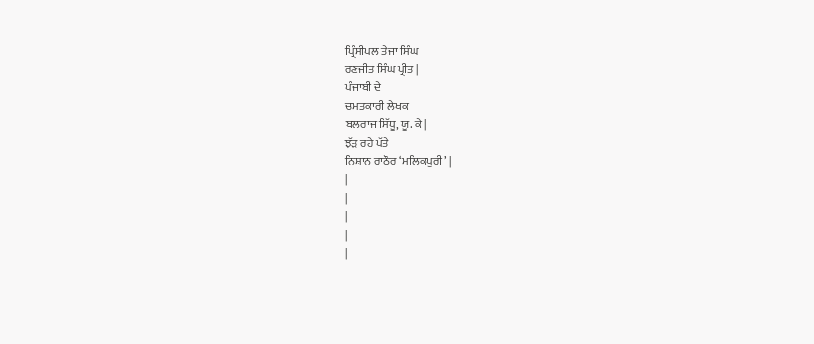ਪ੍ਰਿੰਸੀਪਲ ਤੇਜਾ ਸਿੰਘ
ਰਣਜੀਤ ਸਿੰਘ ਪ੍ਰੀਤ |
ਪੰਜਾਬੀ ਦੇ
ਚਮਤਕਾਰੀ ਲੇਖਕ
ਬਲਰਾਜ ਸਿੱਧੂ, ਯੂ. ਕੇ |
ਝੱੜ ਰਹੇ ਪੱਤੇ
ਨਿਸ਼ਾਨ ਰਾਠੌਰ ‘ਮਲਿਕਪੁਰੀ’ |
|
|
|
|
|